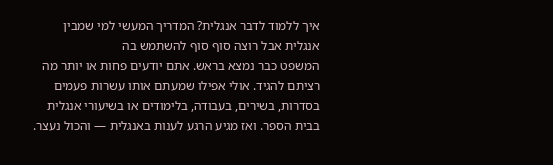איך ללמוד לדבר אנגלית? המדריך המעשי למי שמבין אנגלית אבל רוצה סוף סוף להשתמש בה
המשפט כבר נמצא בראש. אתם יודעים פחות או יותר מה רציתם להגיד. אולי אפילו שמעתם אותו עשרות פעמים בסדרות, בשירים, בעבודה, בלימודים או בשיעורי אנגלית בבית הספר. ואז מגיע הרגע לענות באנגלית — והכול נעצר.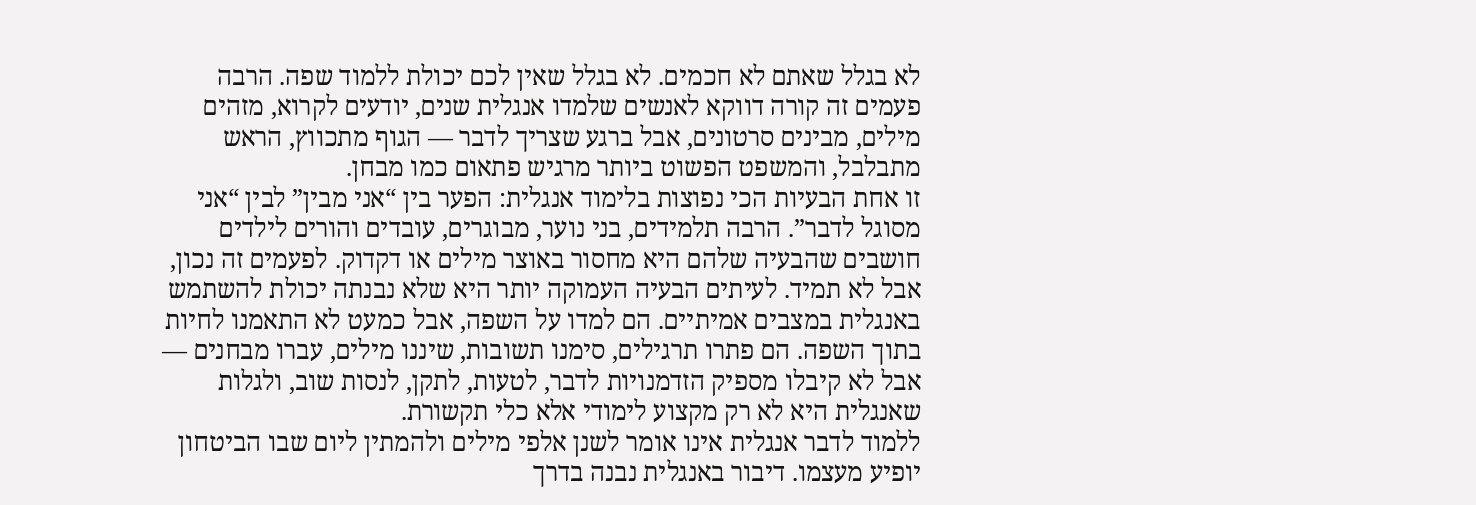לא בגלל שאתם לא חכמים. לא בגלל שאין לכם יכולת ללמוד שפה. הרבה פעמים זה קורה דווקא לאנשים שלמדו אנגלית שנים, יודעים לקרוא, מזהים מילים, מבינים סרטונים, אבל ברגע שצריך לדבר — הגוף מתכווץ, הראש מתבלבל, והמשפט הפשוט ביותר מרגיש פתאום כמו מבחן.
זו אחת הבעיות הכי נפוצות בלימוד אנגלית: הפער בין “אני מבין” לבין “אני מסוגל לדבר”. הרבה תלמידים, בני נוער, מבוגרים, עובדים והורים לילדים חושבים שהבעיה שלהם היא מחסור באוצר מילים או דקדוק. לפעמים זה נכון, אבל לא תמיד. לעיתים הבעיה העמוקה יותר היא שלא נבנתה יכולת להשתמש באנגלית במצבים אמיתיים. הם למדו על השפה, אבל כמעט לא התאמנו לחיות בתוך השפה. הם פתרו תרגילים, סימנו תשובות, שיננו מילים, עברו מבחנים — אבל לא קיבלו מספיק הזדמנויות לדבר, לטעות, לתקן, לנסות שוב, ולגלות שאנגלית היא לא רק מקצוע לימודי אלא כלי תקשורת.
ללמוד לדבר אנגלית אינו אומר לשנן אלפי מילים ולהמתין ליום שבו הביטחון יופיע מעצמו. דיבור באנגלית נבנה בדרך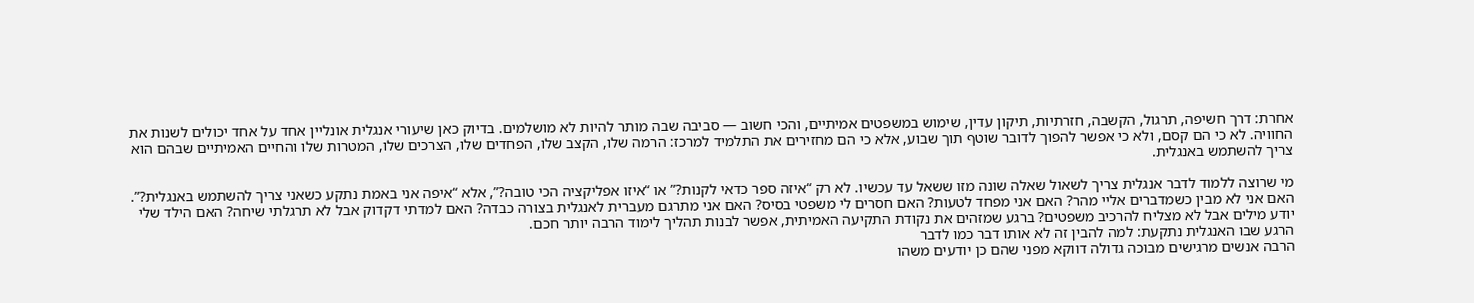אחרת: דרך חשיפה, תרגול, הקשבה, חזרתיות, תיקון עדין, שימוש במשפטים אמיתיים, והכי חשוב — סביבה שבה מותר להיות לא מושלמים. בדיוק כאן שיעורי אנגלית אונליין אחד על אחד יכולים לשנות את החוויה. לא כי הם קסם, ולא כי אפשר להפוך לדובר שוטף תוך שבוע, אלא כי הם מחזירים את התלמיד למרכז: הרמה שלו, הקצב שלו, הפחדים שלו, הצרכים שלו, המטרות שלו והחיים האמיתיים שבהם הוא צריך להשתמש באנגלית.

מי שרוצה ללמוד לדבר אנגלית צריך לשאול שאלה שונה מזו ששאל עד עכשיו. לא רק “איזה ספר כדאי לקנות?” או “איזו אפליקציה הכי טובה?”, אלא “איפה אני באמת נתקע כשאני צריך להשתמש באנגלית?”. האם אני לא מבין כשמדברים אליי מהר? האם אני מפחד לטעות? האם חסרים לי משפטי בסיס? האם אני מתרגם מעברית לאנגלית בצורה כבדה? האם למדתי דקדוק אבל לא תרגלתי שיחה? האם הילד שלי יודע מילים אבל לא מצליח להרכיב משפטים? ברגע שמזהים את נקודת התקיעה האמיתית, אפשר לבנות תהליך לימוד הרבה יותר חכם.
הרגע שבו האנגלית נתקעת: למה להבין זה לא אותו דבר כמו לדבר
הרבה אנשים מרגישים מבוכה גדולה דווקא מפני שהם כן יודעים משהו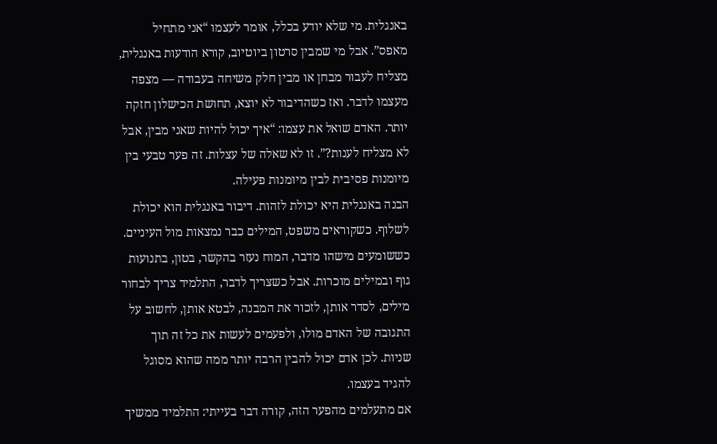באנגלית. מי שלא יודע בכלל, אומר לעצמו “אני מתחיל מאפס”. אבל מי שמבין סרטון ביוטיוב, קורא הודעות באנגלית, מצליח לעבור מבחן או מבין חלק משיחה בעבודה — מצפה מעצמו לדבר. ואז כשהדיבור לא יוצא, תחושת הכישלון חזקה יותר. האדם שואל את עצמו: “איך יכול להיות שאני מבין, אבל לא מצליח לענות?”. זו לא שאלה של עצלות. זה פער טבעי בין מיומנות פסיבית לבין מיומנות פעילה.
הבנה באנגלית היא יכולת לזהות. דיבור באנגלית הוא יכולת לשלוף. כשקוראים משפט, המילים כבר נמצאות מול העיניים. כששומעים מישהו מדבר, המוח נעזר בהקשר, בטון, בתנועות גוף ובמילים מוכרות. אבל כשצריך לדבר, התלמיד צריך לבחור מילים, לסדר אותן, לזכור את המבנה, לבטא אותן, לחשוב על התגובה של האדם מולו, ולפעמים לעשות את כל זה תוך שניות. לכן אדם יכול להבין הרבה יותר ממה שהוא מסוגל להגיד בעצמו.
אם מתעלמים מהפער הזה, קורה דבר בעייתי: התלמיד ממשיך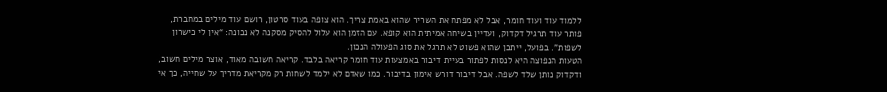ללמוד עוד ועוד חומר, אבל לא מפתח את השריר שהוא באמת צריך. הוא צופה בעוד סרטון, רושם עוד מילים במחברת, פותר עוד תרגיל דקדוק, ועדיין בשיחה אמיתית הוא קופא. עם הזמן הוא עלול להסיק מסקנה לא נכונה: “אין לי כישרון לשפות”. בפועל, ייתכן שהוא פשוט לא תרגל את סוג הפעולה הנכון.
הטעות הנפוצה היא לנסות לפתור בעיית דיבור באמצעות עוד חומר קריאה בלבד. קריאה חשובה מאוד, אוצר מילים חשוב, ודקדוק נותן שלד לשפה. אבל דיבור דורש אימון בדיבור. כמו שאדם לא ילמד לשחות רק מקריאת מדריך על שחייה, כך אי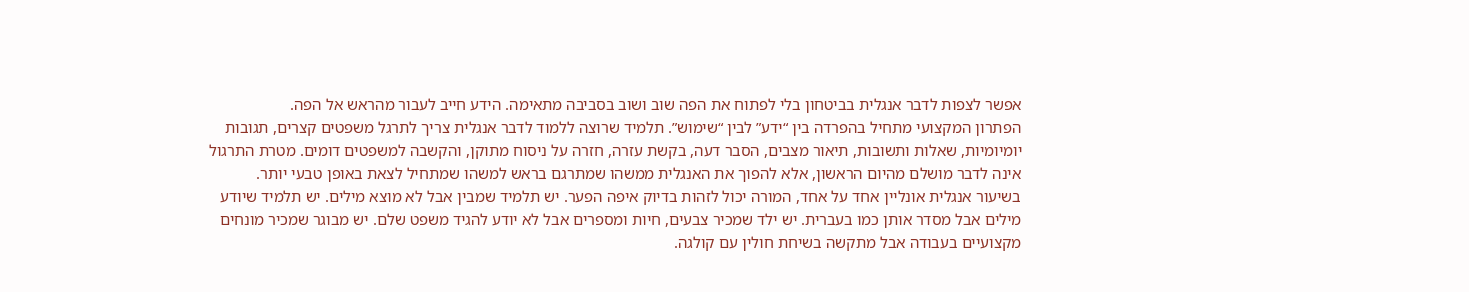אפשר לצפות לדבר אנגלית בביטחון בלי לפתוח את הפה שוב ושוב בסביבה מתאימה. הידע חייב לעבור מהראש אל הפה.
הפתרון המקצועי מתחיל בהפרדה בין “ידע” לבין “שימוש”. תלמיד שרוצה ללמוד לדבר אנגלית צריך לתרגל משפטים קצרים, תגובות יומיומיות, שאלות ותשובות, תיאור מצבים, הסבר דעה, בקשת עזרה, חזרה על ניסוח מתוקן, והקשבה למשפטים דומים. מטרת התרגול אינה לדבר מושלם מהיום הראשון, אלא להפוך את האנגלית ממשהו שמתרגם בראש למשהו שמתחיל לצאת באופן טבעי יותר.
בשיעור אנגלית אונליין אחד על אחד, המורה יכול לזהות בדיוק איפה הפער. יש תלמיד שמבין אבל לא מוצא מילים. יש תלמיד שיודע מילים אבל מסדר אותן כמו בעברית. יש ילד שמכיר צבעים, חיות ומספרים אבל לא יודע להגיד משפט שלם. יש מבוגר שמכיר מונחים מקצועיים בעבודה אבל מתקשה בשיחת חולין עם קולגה.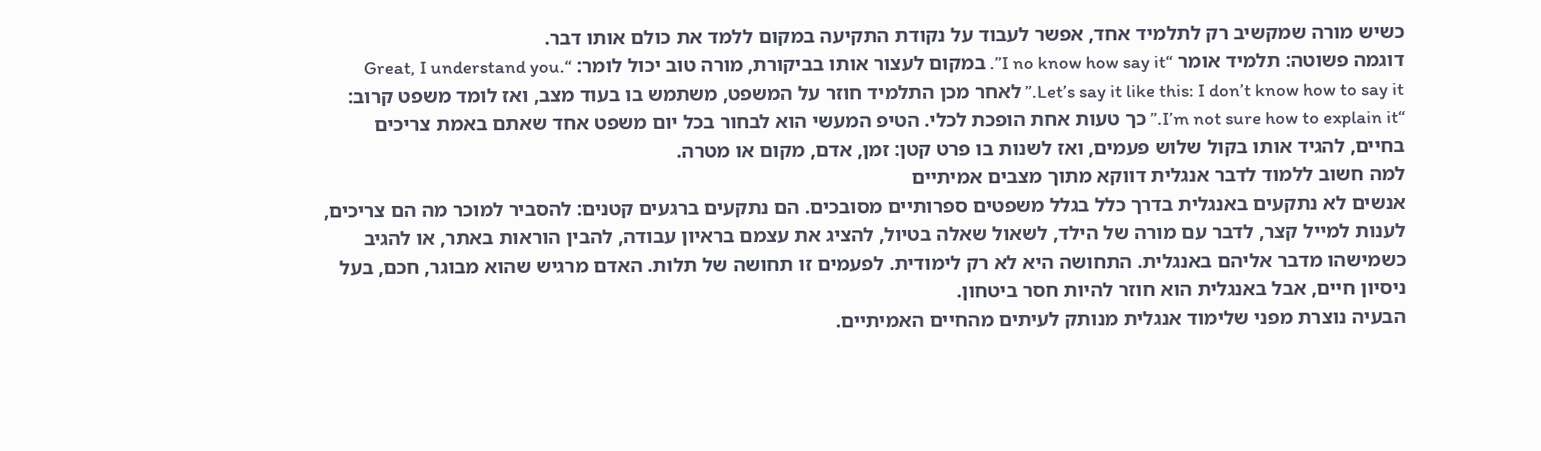כשיש מורה שמקשיב רק לתלמיד אחד, אפשר לעבוד על נקודת התקיעה במקום ללמד את כולם אותו דבר.
דוגמה פשוטה: תלמיד אומר “I no know how say it”. במקום לעצור אותו בביקורת, מורה טוב יכול לומר: “Great, I understand you. Let’s say it like this: I don’t know how to say it.” לאחר מכן התלמיד חוזר על המשפט, משתמש בו בעוד מצב, ואז לומד משפט קרוב: “I’m not sure how to explain it.” כך טעות אחת הופכת לכלי. הטיפ המעשי הוא לבחור בכל יום משפט אחד שאתם באמת צריכים בחיים, להגיד אותו בקול שלוש פעמים, ואז לשנות בו פרט קטן: זמן, אדם, מקום או מטרה.
למה חשוב ללמוד לדבר אנגלית דווקא מתוך מצבים אמיתיים
אנשים לא נתקעים באנגלית בדרך כלל בגלל משפטים ספרותיים מסובכים. הם נתקעים ברגעים קטנים: להסביר למוכר מה הם צריכים, לענות למייל קצר, לדבר עם מורה של הילד, לשאול שאלה בטיול, להציג את עצמם בראיון עבודה, להבין הוראות באתר, או להגיב כשמישהו מדבר אליהם באנגלית. התחושה היא לא רק לימודית. לפעמים זו תחושה של תלות. האדם מרגיש שהוא מבוגר, חכם, בעל ניסיון חיים, אבל באנגלית הוא חוזר להיות חסר ביטחון.
הבעיה נוצרת מפני שלימוד אנגלית מנותק לעיתים מהחיים האמיתיים.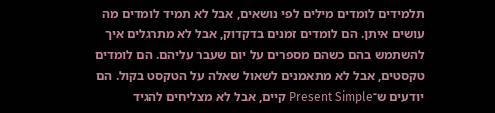תלמידים לומדים מילים לפי נושאים, אבל לא תמיד לומדים מה עושים איתן. הם לומדים זמנים בדקדוק, אבל לא מתרגלים איך להשתמש בהם כשהם מספרים על יום שעבר עליהם. הם לומדים טקסטים, אבל לא מתאמנים לשאול שאלה על הטקסט בקול. הם יודעים ש־Present Simple קיים, אבל לא מצליחים להגיד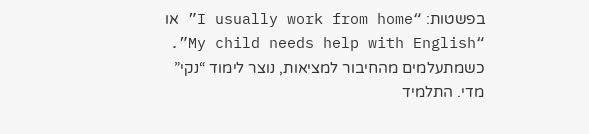בפשטות: “I usually work from home” או “My child needs help with English”.
כשמתעלמים מהחיבור למציאות, נוצר לימוד “נקי” מדי. התלמיד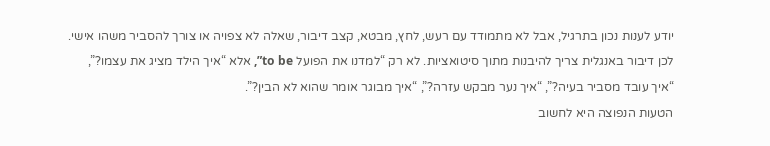יודע לענות נכון בתרגיל, אבל לא מתמודד עם רעש, לחץ, מבטא, קצב דיבור, שאלה לא צפויה או צורך להסביר משהו אישי. לכן דיבור באנגלית צריך להיבנות מתוך סיטואציות. לא רק “למדנו את הפועל to be”, אלא “איך הילד מציג את עצמו?”, “איך עובד מסביר בעיה?”, “איך נער מבקש עזרה?”, “איך מבוגר אומר שהוא לא הבין?”.
הטעות הנפוצה היא לחשוב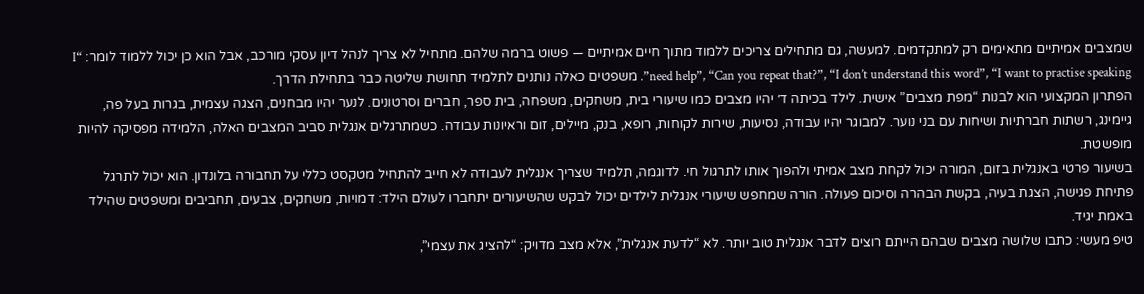שמצבים אמיתיים מתאימים רק למתקדמים. למעשה, גם מתחילים צריכים ללמוד מתוך חיים אמיתיים — פשוט ברמה שלהם. מתחיל לא צריך לנהל דיון עסקי מורכב, אבל הוא כן יכול ללמוד לומר: “I need help”, “Can you repeat that?”, “I don’t understand this word”, “I want to practise speaking”. משפטים כאלה נותנים לתלמיד תחושת שליטה כבר בתחילת הדרך.
הפתרון המקצועי הוא לבנות “מפת מצבים” אישית. לילד בכיתה ד׳ יהיו מצבים כמו שיעורי בית, משחקים, משפחה, בית ספר, חברים וסרטונים. לנער יהיו מבחנים, הצגה עצמית, בגרות בעל פה, גיימינג, רשתות חברתיות ושיחות עם בני נוער. למבוגר יהיו עבודה, נסיעות, שירות לקוחות, רופא, בנק, מיילים, זום וראיונות עבודה. כשמתרגלים אנגלית סביב המצבים האלה, הלמידה מפסיקה להיות מופשטת.
בשיעור פרטי באנגלית בזום, המורה יכול לקחת מצב אמיתי ולהפוך אותו לתרגול חי. לדוגמה, תלמיד שצריך אנגלית לעבודה לא חייב להתחיל מטקסט כללי על תחבורה בלונדון. הוא יכול לתרגל פתיחת פגישה, הצגת בעיה, בקשת הבהרה וסיכום פעולה. הורה שמחפש שיעורי אנגלית לילדים יכול לבקש שהשיעורים יתחברו לעולם הילד: דמויות, משחקים, צבעים, תחביבים ומשפטים שהילד באמת יגיד.
טיפ מעשי: כתבו שלושה מצבים שבהם הייתם רוצים לדבר אנגלית טוב יותר. לא “לדעת אנגלית”, אלא מצב מדויק: “להציג את עצמי”,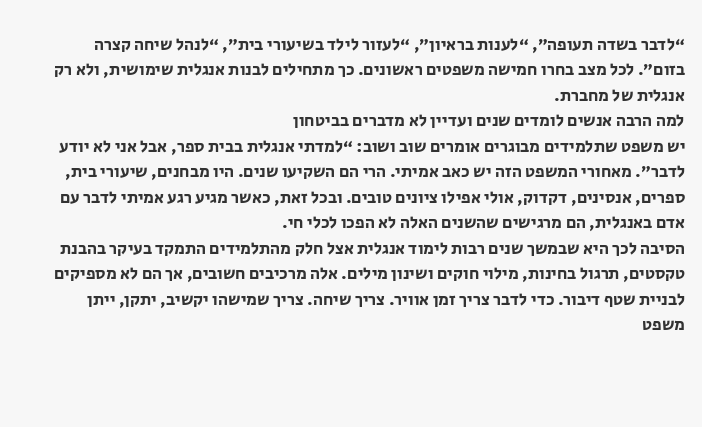“לדבר בשדה תעופה”, “לענות בראיון”, “לעזור לילד בשיעורי בית”, “לנהל שיחה קצרה בזום”. לכל מצב בחרו חמישה משפטים ראשונים. כך מתחילים לבנות אנגלית שימושית, ולא רק אנגלית של מחברת.
למה הרבה אנשים לומדים שנים ועדיין לא מדברים בביטחון
יש משפט שתלמידים מבוגרים אומרים שוב ושוב: “למדתי אנגלית בבית ספר, אבל אני לא יודע לדבר”. מאחורי המשפט הזה יש כאב אמיתי. הרי הם השקיעו שנים. היו מבחנים, שיעורי בית, ספרים, אנסינים, דקדוק, אולי אפילו ציונים טובים. ובכל זאת, כאשר מגיע רגע אמיתי לדבר עם אדם באנגלית, הם מרגישים שהשנים האלה לא הפכו לכלי חי.
הסיבה לכך היא שבמשך שנים רבות לימוד אנגלית אצל חלק מהתלמידים התמקד בעיקר בהבנת טקסטים, תרגול בחינות, מילוי חוקים ושינון מילים. אלה מרכיבים חשובים, אך הם לא מספיקים לבניית שטף דיבור. כדי לדבר צריך זמן אוויר. צריך שיחה. צריך שמישהו יקשיב, יתקן, ייתן משפט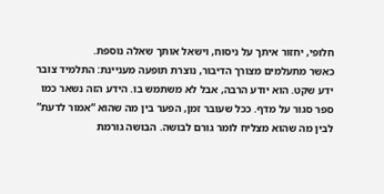חלופי, יחזור איתך על ניסוח, וישאל אותך שאלה נוספת.
כאשר מתעלמים מצורך הדיבור, נוצרת תופעה מעניינת: התלמיד צובר ידע שקט. הוא יודע הרבה, אבל לא משתמש בו. הידע הזה נשאר כמו ספר סגור על מדף. ככל שעובר זמן, הפער בין מה שהוא “אמור לדעת” לבין מה שהוא מצליח לומר גורם לבושה. הבושה גורמת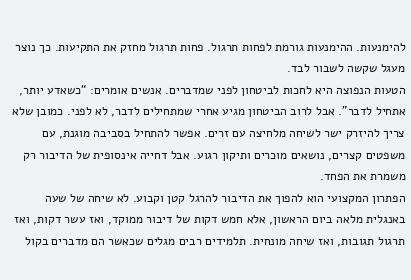להימנעות. ההימנעות גורמת לפחות תרגול. פחות תרגול מחזק את התקיעות. כך נוצר מעגל שקשה לשבור לבד.
הטעות הנפוצה היא לחכות לביטחון לפני שמדברים. אנשים אומרים: “כשאדע יותר, אתחיל לדבר”. אבל לרוב הביטחון מגיע אחרי שמתחילים לדבר, לא לפני. כמובן שלא צריך להיזרק ישר לשיחה מלחיצה עם זרים. אפשר להתחיל בסביבה מוגנת, עם משפטים קצרים, נושאים מוכרים ותיקון רגוע. אבל דחייה אינסופית של הדיבור רק משמרת את הפחד.
הפתרון המקצועי הוא להפוך את הדיבור להרגל קטן וקבוע. לא שיחה של שעה באנגלית מלאה ביום הראשון, אלא חמש דקות של דיבור ממוקד, ואז עשר דקות, ואז תרגול תגובות, ואז שיחה מונחית. תלמידים רבים מגלים שכאשר הם מדברים בקול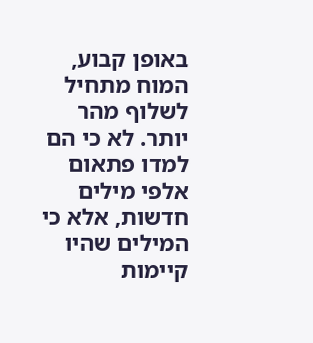באופן קבוע, המוח מתחיל לשלוף מהר יותר. לא כי הם למדו פתאום אלפי מילים חדשות, אלא כי המילים שהיו קיימות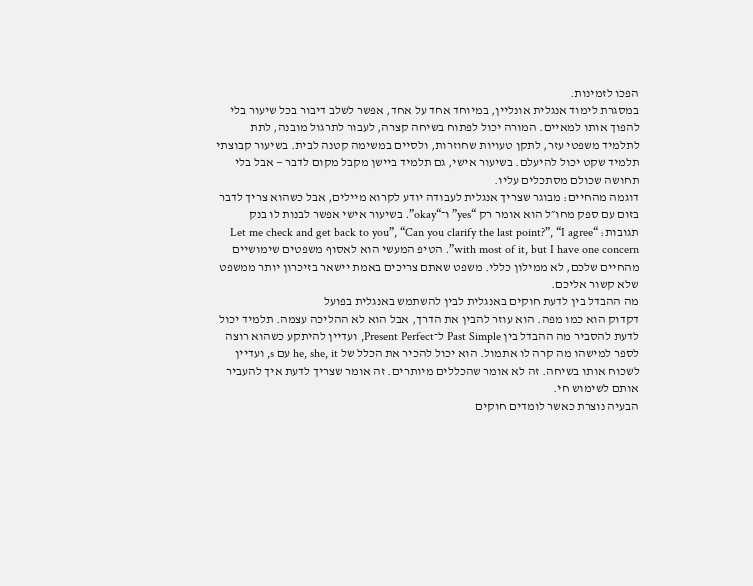הפכו לזמינות.
במסגרת לימוד אנגלית אונליין, במיוחד אחד על אחד, אפשר לשלב דיבור בכל שיעור בלי להפוך אותו למאיים. המורה יכול לפתוח בשיחה קצרה, לעבור לתרגול מובנה, לתת לתלמיד משפטי עזר, לתקן טעויות שחוזרות, ולסיים במשימה קטנה לבית. בשיעור קבוצתי תלמיד שקט יכול להיעלם. בשיעור אישי, גם תלמיד ביישן מקבל מקום לדבר — אבל בלי תחושה שכולם מסתכלים עליו.
דוגמה מהחיים: מבוגר שצריך אנגלית לעבודה יודע לקרוא מיילים, אבל כשהוא צריך לדבר בזום עם ספק מחו״ל הוא אומר רק “yes” ו־“okay”. בשיעור אישי אפשר לבנות לו בנק תגובות: “Let me check and get back to you”, “Can you clarify the last point?”, “I agree with most of it, but I have one concern”. הטיפ המעשי הוא לאסוף משפטים שימושיים מהחיים שלכם, לא ממילון כללי. משפט שאתם צריכים באמת יישאר בזיכרון יותר ממשפט שלא קשור אליכם.
מה ההבדל בין לדעת חוקים באנגלית לבין להשתמש באנגלית בפועל
דקדוק הוא כמו מפה. הוא עוזר להבין את הדרך, אבל הוא לא ההליכה עצמה. תלמיד יכול לדעת להסביר מה ההבדל בין Past Simple ל־Present Perfect, ועדיין להיתקע כשהוא רוצה לספר למישהו מה קרה לו אתמול. הוא יכול להכיר את הכלל של he, she, it עם s, ועדיין לשכוח אותו בשיחה. זה לא אומר שהכללים מיותרים. זה אומר שצריך לדעת איך להעביר אותם לשימוש חי.
הבעיה נוצרת כאשר לומדים חוקים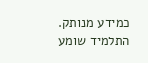כמידע מנותק. התלמיד שומע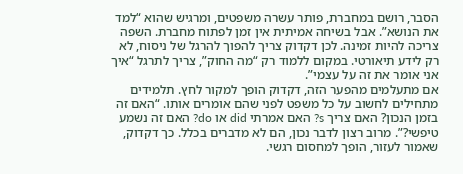הסבר, רושם במחברת, פותר עשרה משפטים, ומרגיש שהוא “למד את הנושא”. אבל בשיחה אמיתית אין זמן לפתוח מחברת. השפה צריכה להיות זמינה. לכן דקדוק צריך להפוך להרגל של ניסוח, לא רק לידע תיאורטי. במקום ללמוד רק “מה החוק”, צריך לתרגל “איך אני אומר את זה על עצמי”.
אם מתעלמים מהפער הזה, דקדוק הופך למקור לחץ. תלמידים מתחילים לחשוב על כל משפט לפני שהם אומרים אותו. “האם זה בזמן הנכון? האם צריך s? האם אמרתי did או do? האם זה נשמע טיפשי?”. מרוב רצון לדבר נכון, הם לא מדברים בכלל. כך דקדוק, שאמור לעזור, הופך למחסום רגשי.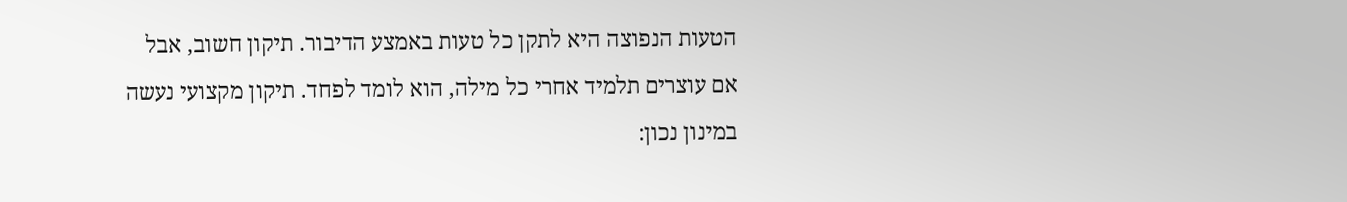הטעות הנפוצה היא לתקן כל טעות באמצע הדיבור. תיקון חשוב, אבל אם עוצרים תלמיד אחרי כל מילה, הוא לומד לפחד. תיקון מקצועי נעשה במינון נכון: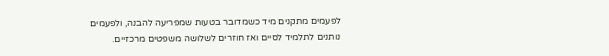לפעמים מתקנים מיד כשמדובר בטעות שמפריעה להבנה, ולפעמים נותנים לתלמיד לסיים ואז חוזרים לשלושה משפטים מרכזיים.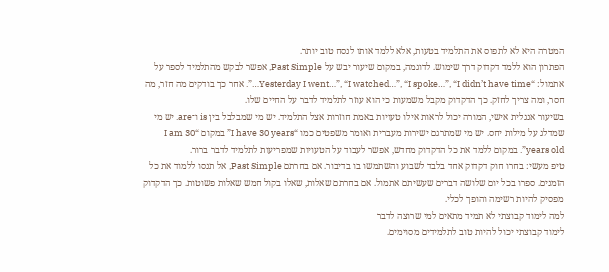המטרה היא לא לתפוס את התלמיד בטעות, אלא ללמד אותו לנסח טוב יותר.
הפתרון הוא ללמד דקדוק דרך שימוש. לדוגמה, במקום שיעור יבש על Past Simple, אפשר לבקש מהתלמיד לספר על אתמול: “Yesterday I went…”, “I watched…”, “I spoke…”, “I didn’t have time…”. אחר כך בודקים מה חזר, מה חסר, ומה צריך לחזק. כך הדקדוק מקבל משמעות כי הוא עוזר לתלמיד לדבר על החיים שלו.
בשיעור אנגלית אישי, המורה יכול לראות אילו טעויות באמת חוזרות אצל התלמיד. יש מי שמבלבל בין is ו־are. יש מי שמדלג על מילות יחס. יש מי שמתרגם ישירות מעברית ואומר משפטים כמו “I have 30 years” במקום “I am 30 years old”. במקום ללמד את כל הדקדוק מחדש, אפשר לעבוד על הטעויות שמפריעות לתלמיד לדבר ברור.
טיפ מעשי: בחרו חוק דקדוק אחד בלבד לשבוע והשתמשו בו בדיבור. אם בחרתם Past Simple, אל תנסו ללמוד את כל הזמנים. ספרו בכל יום שלושה דברים שעשיתם אתמול. אם בחרתם שאלות, שאלו בקול חמש שאלות פשוטות. כך הדקדוק מפסיק להיות רשימה והופך לכלי.
למה לימוד קבוצתי לא תמיד מתאים למי שרוצה לדבר
לימוד קבוצתי יכול להיות טוב לתלמידים מסוימים.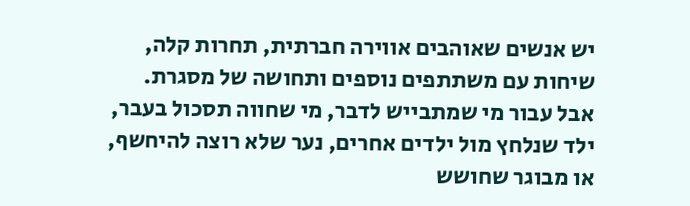יש אנשים שאוהבים אווירה חברתית, תחרות קלה, שיחות עם משתתפים נוספים ותחושה של מסגרת. אבל עבור מי שמתבייש לדבר, מי שחווה תסכול בעבר, ילד שנלחץ מול ילדים אחרים, נער שלא רוצה להיחשף, או מבוגר שחושש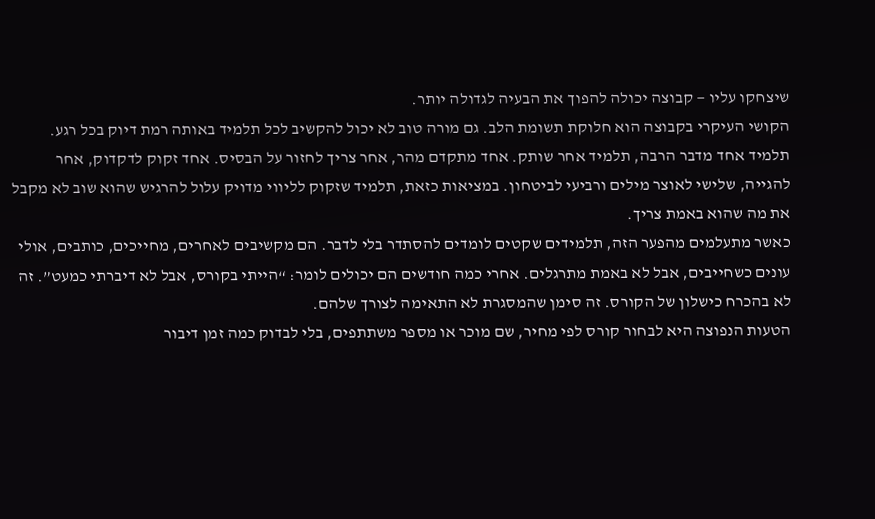שיצחקו עליו — קבוצה יכולה להפוך את הבעיה לגדולה יותר.
הקושי העיקרי בקבוצה הוא חלוקת תשומת הלב. גם מורה טוב לא יכול להקשיב לכל תלמיד באותה רמת דיוק בכל רגע. תלמיד אחד מדבר הרבה, תלמיד אחר שותק. אחד מתקדם מהר, אחר צריך לחזור על הבסיס. אחד זקוק לדקדוק, אחר להגייה, שלישי לאוצר מילים ורביעי לביטחון. במציאות כזאת, תלמיד שזקוק לליווי מדויק עלול להרגיש שהוא שוב לא מקבל את מה שהוא באמת צריך.
כאשר מתעלמים מהפער הזה, תלמידים שקטים לומדים להסתדר בלי לדבר. הם מקשיבים לאחרים, מחייכים, כותבים, אולי עונים כשחייבים, אבל לא באמת מתרגלים. אחרי כמה חודשים הם יכולים לומר: “הייתי בקורס, אבל לא דיברתי כמעט”. זה לא בהכרח כישלון של הקורס. זה סימן שהמסגרת לא התאימה לצורך שלהם.
הטעות הנפוצה היא לבחור קורס לפי מחיר, שם מוכר או מספר משתתפים, בלי לבדוק כמה זמן דיבור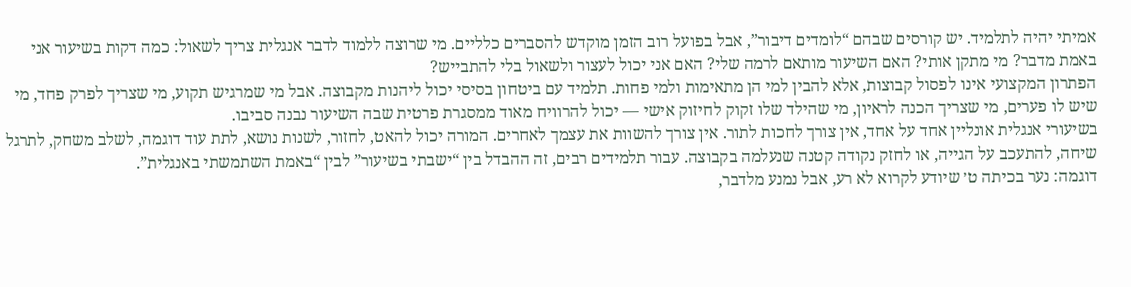אמיתי יהיה לתלמיד. יש קורסים שבהם “לומדים דיבור”, אבל בפועל רוב הזמן מוקדש להסברים כלליים. מי שרוצה ללמוד לדבר אנגלית צריך לשאול: כמה דקות בשיעור אני באמת מדבר? מי מתקן אותי? האם השיעור מותאם לרמה שלי? האם אני יכול לעצור ולשאול בלי להתבייש?
הפתרון המקצועי אינו לפסול קבוצות, אלא להבין למי הן מתאימות ולמי פחות. תלמיד עם ביטחון בסיסי יכול ליהנות מקבוצה. אבל מי שמרגיש תקוע, מי שצריך לפרק פחד, מי שיש לו פערים, מי שצריך הכנה לראיון, מי שהילד שלו זקוק לחיזוק אישי — יכול להרוויח מאוד ממסגרת פרטית שבה השיעור נבנה סביבו.
בשיעורי אנגלית אונליין אחד על אחד, אין צורך לחכות לתור. אין צורך להשוות את עצמך לאחרים. המורה יכול להאט, לחזור, לשנות נושא, לתת עוד דוגמה, לשלב משחק, לתרגל שיחה, להתעכב על הגייה, או לחזק נקודה קטנה שנעלמה בקבוצה. עבור תלמידים רבים, זה ההבדל בין “ישבתי בשיעור” לבין “באמת השתמשתי באנגלית”.
דוגמה: נער בכיתה ט׳ שיודע לקרוא לא רע, אבל נמנע מלדבר,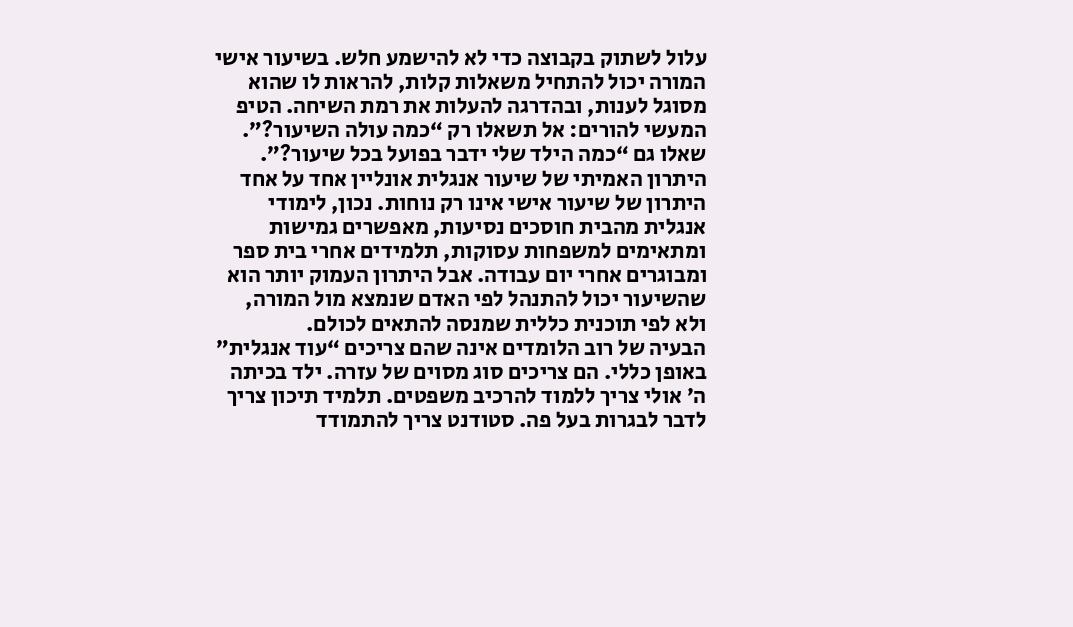עלול לשתוק בקבוצה כדי לא להישמע חלש. בשיעור אישי המורה יכול להתחיל משאלות קלות, להראות לו שהוא מסוגל לענות, ובהדרגה להעלות את רמת השיחה. הטיפ המעשי להורים: אל תשאלו רק “כמה עולה השיעור?”. שאלו גם “כמה הילד שלי ידבר בפועל בכל שיעור?”.
היתרון האמיתי של שיעור אנגלית אונליין אחד על אחד
היתרון של שיעור אישי אינו רק נוחות. נכון, לימודי אנגלית מהבית חוסכים נסיעות, מאפשרים גמישות ומתאימים למשפחות עסוקות, תלמידים אחרי בית ספר ומבוגרים אחרי יום עבודה. אבל היתרון העמוק יותר הוא שהשיעור יכול להתנהל לפי האדם שנמצא מול המורה, ולא לפי תוכנית כללית שמנסה להתאים לכולם.
הבעיה של רוב הלומדים אינה שהם צריכים “עוד אנגלית” באופן כללי. הם צריכים סוג מסוים של עזרה. ילד בכיתה ה׳ אולי צריך ללמוד להרכיב משפטים. תלמיד תיכון צריך לדבר לבגרות בעל פה. סטודנט צריך להתמודד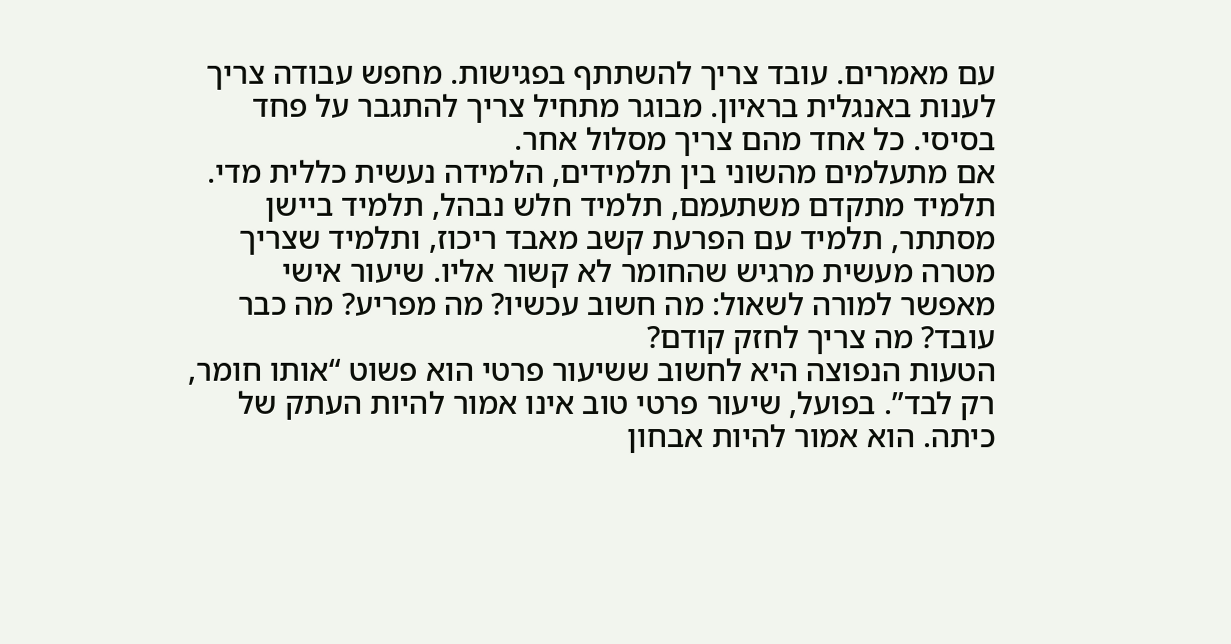עם מאמרים. עובד צריך להשתתף בפגישות. מחפש עבודה צריך לענות באנגלית בראיון. מבוגר מתחיל צריך להתגבר על פחד בסיסי. כל אחד מהם צריך מסלול אחר.
אם מתעלמים מהשוני בין תלמידים, הלמידה נעשית כללית מדי. תלמיד מתקדם משתעמם, תלמיד חלש נבהל, תלמיד ביישן מסתתר, תלמיד עם הפרעת קשב מאבד ריכוז, ותלמיד שצריך מטרה מעשית מרגיש שהחומר לא קשור אליו. שיעור אישי מאפשר למורה לשאול: מה חשוב עכשיו? מה מפריע? מה כבר עובד? מה צריך לחזק קודם?
הטעות הנפוצה היא לחשוב ששיעור פרטי הוא פשוט “אותו חומר, רק לבד”. בפועל, שיעור פרטי טוב אינו אמור להיות העתק של כיתה. הוא אמור להיות אבחון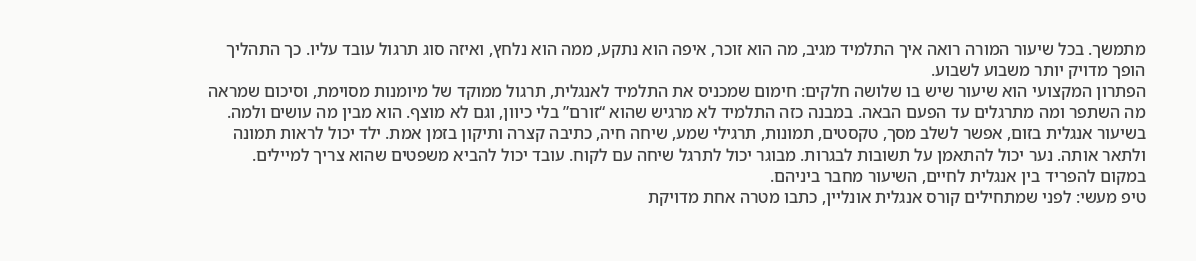מתמשך. בכל שיעור המורה רואה איך התלמיד מגיב, מה הוא זוכר, איפה הוא נתקע, ממה הוא נלחץ, ואיזה סוג תרגול עובד עליו. כך התהליך הופך מדויק יותר משבוע לשבוע.
הפתרון המקצועי הוא שיעור שיש בו שלושה חלקים: חימום שמכניס את התלמיד לאנגלית, תרגול ממוקד של מיומנות מסוימת, וסיכום שמראה מה השתפר ומה מתרגלים עד הפעם הבאה. במבנה כזה התלמיד לא מרגיש שהוא “זורם” בלי כיוון, וגם לא מוצף. הוא מבין מה עושים ולמה.
בשיעור אנגלית בזום, אפשר לשלב מסך, טקסטים, תמונות, תרגילי שמע, שיחה חיה, כתיבה קצרה ותיקון בזמן אמת. ילד יכול לראות תמונה ולתאר אותה. נער יכול להתאמן על תשובות לבגרות. מבוגר יכול לתרגל שיחה עם לקוח. עובד יכול להביא משפטים שהוא צריך למיילים. במקום להפריד בין אנגלית לחיים, השיעור מחבר ביניהם.
טיפ מעשי: לפני שמתחילים קורס אנגלית אונליין, כתבו מטרה אחת מדויקת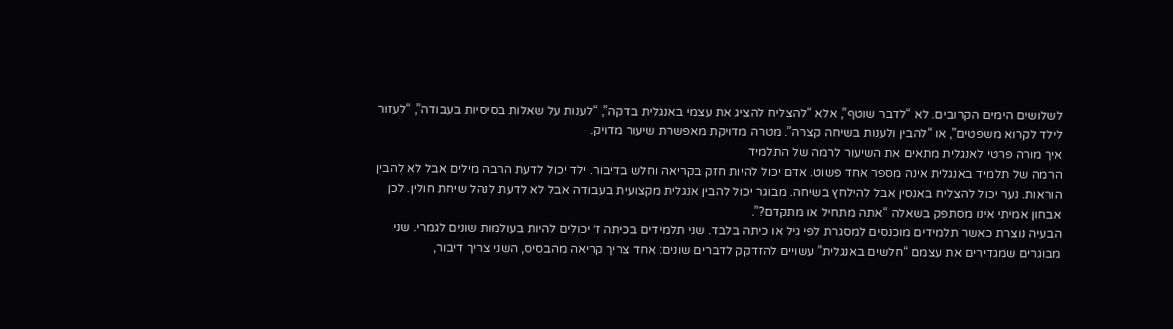לשלושים הימים הקרובים. לא “לדבר שוטף”, אלא “להצליח להציג את עצמי באנגלית בדקה”, “לענות על שאלות בסיסיות בעבודה”, “לעזור לילד לקרוא משפטים”, או “להבין ולענות בשיחה קצרה”. מטרה מדויקת מאפשרת שיעור מדויק.
איך מורה פרטי לאנגלית מתאים את השיעור לרמה של התלמיד
הרמה של תלמיד באנגלית אינה מספר אחד פשוט. אדם יכול להיות חזק בקריאה וחלש בדיבור. ילד יכול לדעת הרבה מילים אבל לא להבין הוראות. נער יכול להצליח באנסין אבל להילחץ בשיחה. מבוגר יכול להבין אנגלית מקצועית בעבודה אבל לא לדעת לנהל שיחת חולין. לכן אבחון אמיתי אינו מסתפק בשאלה “אתה מתחיל או מתקדם?”.
הבעיה נוצרת כאשר תלמידים מוכנסים למסגרת לפי גיל או כיתה בלבד. שני תלמידים בכיתה ז׳ יכולים להיות בעולמות שונים לגמרי. שני מבוגרים שמגדירים את עצמם “חלשים באנגלית” עשויים להזדקק לדברים שונים: אחד צריך קריאה מהבסיס, השני צריך דיבור,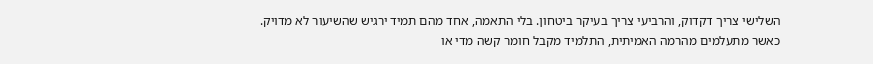השלישי צריך דקדוק, והרביעי צריך בעיקר ביטחון. בלי התאמה, אחד מהם תמיד ירגיש שהשיעור לא מדויק.
כאשר מתעלמים מהרמה האמיתית, התלמיד מקבל חומר קשה מדי או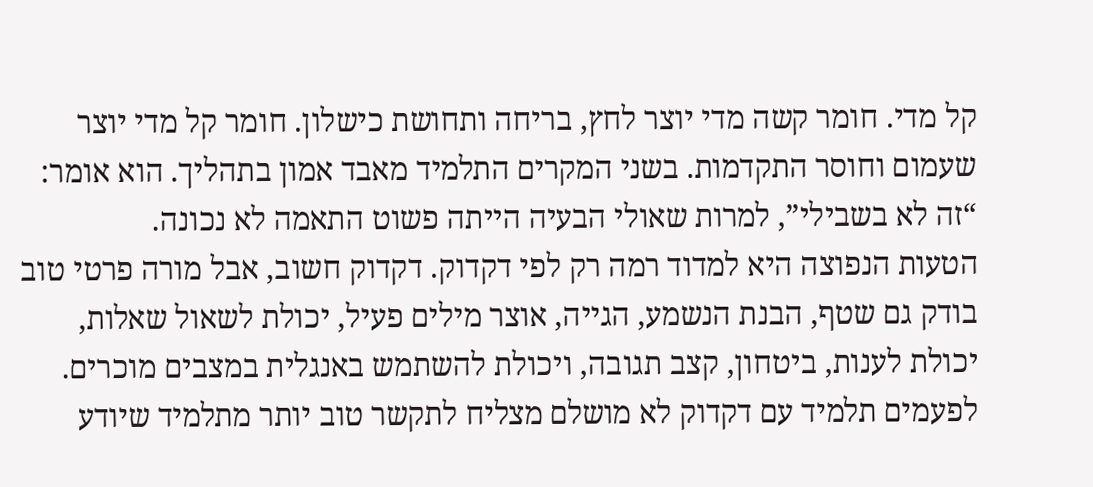קל מדי. חומר קשה מדי יוצר לחץ, בריחה ותחושת כישלון. חומר קל מדי יוצר שעמום וחוסר התקדמות. בשני המקרים התלמיד מאבד אמון בתהליך. הוא אומר: “זה לא בשבילי”, למרות שאולי הבעיה הייתה פשוט התאמה לא נכונה.
הטעות הנפוצה היא למדוד רמה רק לפי דקדוק. דקדוק חשוב, אבל מורה פרטי טוב בודק גם שטף, הבנת הנשמע, הגייה, אוצר מילים פעיל, יכולת לשאול שאלות, יכולת לענות, ביטחון, קצב תגובה, ויכולת להשתמש באנגלית במצבים מוכרים. לפעמים תלמיד עם דקדוק לא מושלם מצליח לתקשר טוב יותר מתלמיד שיודע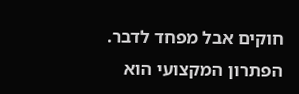חוקים אבל מפחד לדבר.
הפתרון המקצועי הוא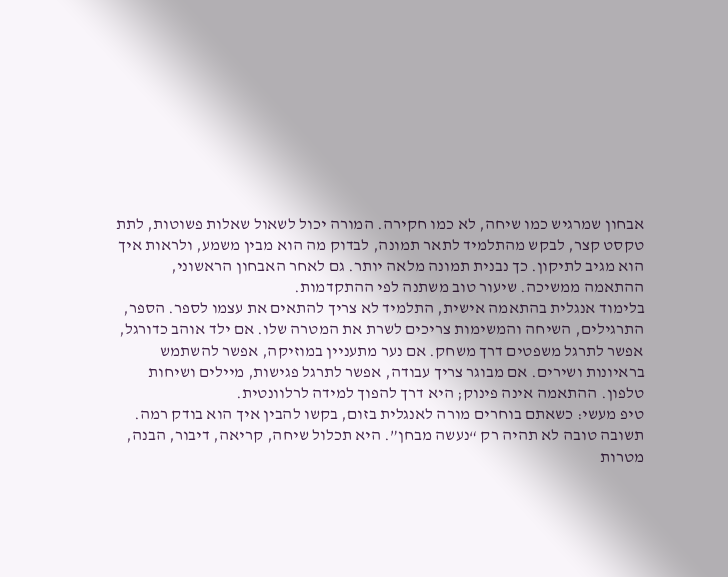אבחון שמרגיש כמו שיחה, לא כמו חקירה. המורה יכול לשאול שאלות פשוטות, לתת טקסט קצר, לבקש מהתלמיד לתאר תמונה, לבדוק מה הוא מבין משמע, ולראות איך הוא מגיב לתיקון. כך נבנית תמונה מלאה יותר. גם לאחר האבחון הראשוני, ההתאמה ממשיכה. שיעור טוב משתנה לפי ההתקדמות.
בלימוד אנגלית בהתאמה אישית, התלמיד לא צריך להתאים את עצמו לספר. הספר, התרגילים, השיחה והמשימות צריכים לשרת את המטרה שלו. אם ילד אוהב כדורגל, אפשר לתרגל משפטים דרך משחק. אם נער מתעניין במוזיקה, אפשר להשתמש בראיונות ושירים. אם מבוגר צריך עבודה, אפשר לתרגל פגישות, מיילים ושיחות טלפון. ההתאמה אינה פינוק; היא דרך להפוך למידה לרלוונטית.
טיפ מעשי: כשאתם בוחרים מורה לאנגלית בזום, בקשו להבין איך הוא בודק רמה. תשובה טובה לא תהיה רק “נעשה מבחן”. היא תכלול שיחה, קריאה, דיבור, הבנה, מטרות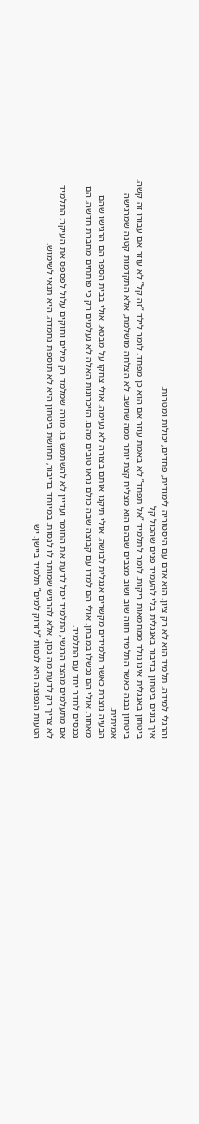והרגלי למידה. תלמיד הוא לא רק ציון. הוא אדם עם היסטוריה לימודית, פחדים, יכולות ומטרות.
איך בונים ביטחון בדיבור באנגלית בלי להעמיד פנים שהכול קל
ביטחון באנגלית אינו נולד ממחמאות ריקות. לומר לתלמיד “אל תפחד” לא באמת עוזר אם הוא כן מפחד. לומר לילד “זה קל” לא עוזר אם עבורו זה קשה. ביטחון נבנה כאשר התלמיד חווה שוב ושוב מצבים שבהם הוא מצליח קצת יותר ממה שחשב. לא הצלחה מושלמת, אלא התקדמות קטנה שמרגישה אמיתית.
הבעיה נוצרת כאשר תלמידים מקשרים אנגלית לבושה. אולי תיקנו אותם בצורה לא נעימה. אולי צחקו על מבטא. אולי בבית הספר הם הרגישו שהם מאחור. אולי הם נכשלו במבחן. אולי הם למדו עם קבוצה שבה כולם נראו טובים מהם. הזיכרונות האלה לא נעלמים רק כי פותחים מחברת חדשה. הם נכנסים לחדר יחד עם התלמיד.
אם מתעלמים מהצד הרגשי, התלמיד יכול לדעת את החומר ועדיין לא להשתמש בו. מורה שמלמד רק מילים וחוקים עלול לפספס את העיקר: התלמיד לא צריך רק לדעת מה נכון, אלא להרגיש שמותר לו לנסות. במיוחד בדיבור, תחושת ביטחון היא לא תוספת נחמדה. היא תנאי לשימוש.
הטעות הנפוצה היא לנסות “לזרוק למים” תלמיד ביישן. יש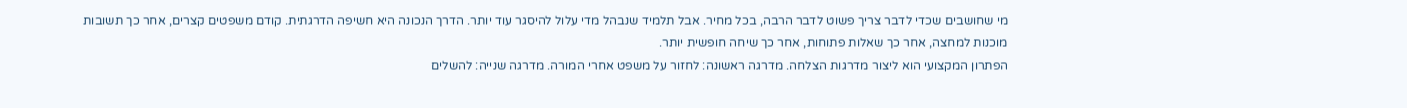מי שחושבים שכדי לדבר צריך פשוט לדבר הרבה, בכל מחיר. אבל תלמיד שנבהל מדי עלול להיסגר עוד יותר. הדרך הנכונה היא חשיפה הדרגתית. קודם משפטים קצרים, אחר כך תשובות מוכנות למחצה, אחר כך שאלות פתוחות, אחר כך שיחה חופשית יותר.
הפתרון המקצועי הוא ליצור מדרגות הצלחה. מדרגה ראשונה: לחזור על משפט אחרי המורה. מדרגה שנייה: להשלים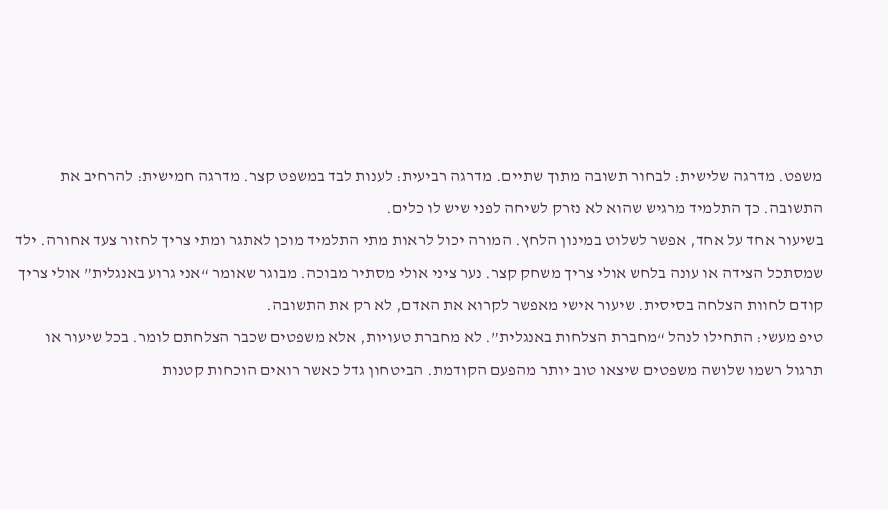משפט. מדרגה שלישית: לבחור תשובה מתוך שתיים. מדרגה רביעית: לענות לבד במשפט קצר. מדרגה חמישית: להרחיב את התשובה. כך התלמיד מרגיש שהוא לא נזרק לשיחה לפני שיש לו כלים.
בשיעור אחד על אחד, אפשר לשלוט במינון הלחץ. המורה יכול לראות מתי התלמיד מוכן לאתגר ומתי צריך לחזור צעד אחורה. ילד שמסתכל הצידה או עונה בלחש אולי צריך משחק קצר. נער ציני אולי מסתיר מבוכה. מבוגר שאומר “אני גרוע באנגלית” אולי צריך קודם לחוות הצלחה בסיסית. שיעור אישי מאפשר לקרוא את האדם, לא רק את התשובה.
טיפ מעשי: התחילו לנהל “מחברת הצלחות באנגלית”. לא מחברת טעויות, אלא משפטים שכבר הצלחתם לומר. בכל שיעור או תרגול רשמו שלושה משפטים שיצאו טוב יותר מהפעם הקודמת. הביטחון גדל כאשר רואים הוכחות קטנות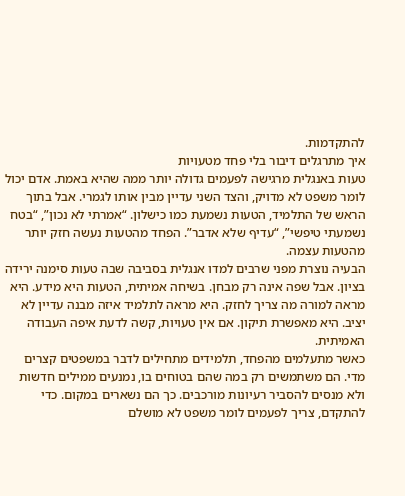להתקדמות.
איך מתרגלים דיבור בלי פחד מטעויות
טעות באנגלית מרגישה לפעמים גדולה יותר ממה שהיא באמת. אדם יכול לומר משפט לא מדויק, והצד השני עדיין מבין אותו לגמרי. אבל בתוך הראש של התלמיד, הטעות נשמעת כמו כישלון. “אמרתי לא נכון”, “בטח נשמעתי טיפשי”, “עדיף שלא אדבר”. הפחד מהטעות נעשה חזק יותר מהטעות עצמה.
הבעיה נוצרת מפני שרבים למדו אנגלית בסביבה שבה טעות סימנה ירידה בציון. אבל שפה אינה רק מבחן. בשיחה אמיתית, הטעות היא מידע. היא מראה למורה מה צריך לחזק. היא מראה לתלמיד איזה מבנה עדיין לא יציב. היא מאפשרת תיקון. אם אין טעויות, קשה לדעת איפה העבודה האמיתית.
כאשר מתעלמים מהפחד, תלמידים מתחילים לדבר במשפטים קצרים מדי. הם משתמשים רק במה שהם בטוחים בו, נמנעים ממילים חדשות ולא מנסים להסביר רעיונות מורכבים. כך הם נשארים במקום. כדי להתקדם, צריך לפעמים לומר משפט לא מושלם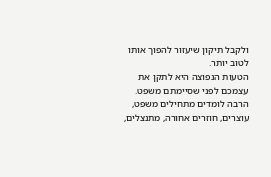ולקבל תיקון שיעזור להפוך אותו לטוב יותר.
הטעות הנפוצה היא לתקן את עצמכם לפני שסיימתם משפט. הרבה לומדים מתחילים משפט, עוצרים, חוזרים אחורה, מתנצלים,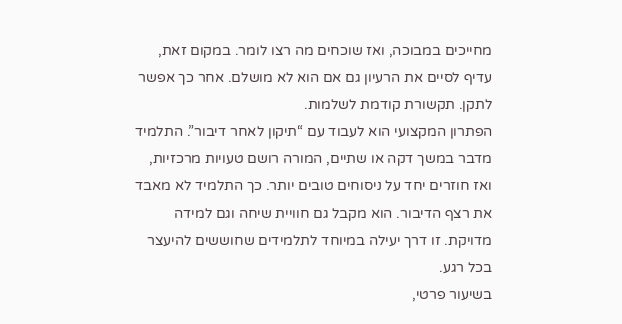מחייכים במבוכה, ואז שוכחים מה רצו לומר. במקום זאת, עדיף לסיים את הרעיון גם אם הוא לא מושלם. אחר כך אפשר לתקן. תקשורת קודמת לשלמות.
הפתרון המקצועי הוא לעבוד עם “תיקון לאחר דיבור”. התלמיד מדבר במשך דקה או שתיים, המורה רושם טעויות מרכזיות, ואז חוזרים יחד על ניסוחים טובים יותר. כך התלמיד לא מאבד את רצף הדיבור. הוא מקבל גם חוויית שיחה וגם למידה מדויקת. זו דרך יעילה במיוחד לתלמידים שחוששים להיעצר בכל רגע.
בשיעור פרטי,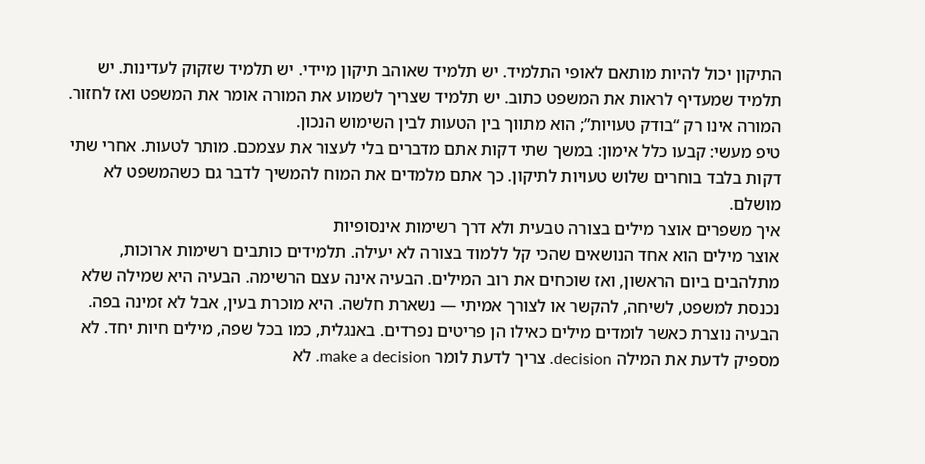התיקון יכול להיות מותאם לאופי התלמיד. יש תלמיד שאוהב תיקון מיידי. יש תלמיד שזקוק לעדינות. יש תלמיד שמעדיף לראות את המשפט כתוב. יש תלמיד שצריך לשמוע את המורה אומר את המשפט ואז לחזור. המורה אינו רק “בודק טעויות”; הוא מתווך בין הטעות לבין השימוש הנכון.
טיפ מעשי: קבעו כלל אימון: במשך שתי דקות אתם מדברים בלי לעצור את עצמכם. מותר לטעות. אחרי שתי דקות בלבד בוחרים שלוש טעויות לתיקון. כך אתם מלמדים את המוח להמשיך לדבר גם כשהמשפט לא מושלם.
איך משפרים אוצר מילים בצורה טבעית ולא דרך רשימות אינסופיות
אוצר מילים הוא אחד הנושאים שהכי קל ללמוד בצורה לא יעילה. תלמידים כותבים רשימות ארוכות, מתלהבים ביום הראשון, ואז שוכחים את רוב המילים. הבעיה אינה עצם הרשימה. הבעיה היא שמילה שלא נכנסת למשפט, לשיחה, להקשר או לצורך אמיתי — נשארת חלשה. היא מוכרת בעין, אבל לא זמינה בפה.
הבעיה נוצרת כאשר לומדים מילים כאילו הן פריטים נפרדים. באנגלית, כמו בכל שפה, מילים חיות יחד. לא מספיק לדעת את המילה decision. צריך לדעת לומר make a decision. לא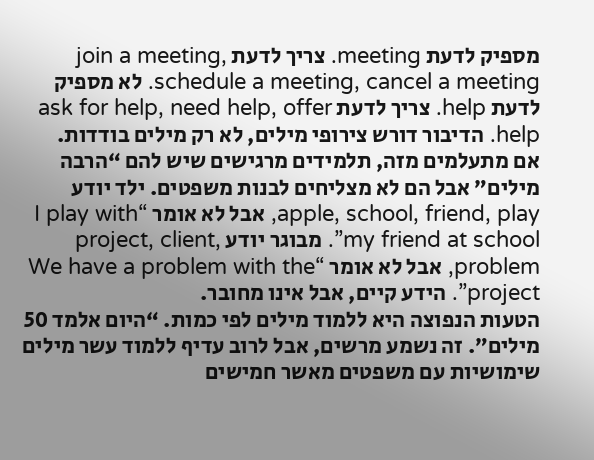מספיק לדעת meeting. צריך לדעת join a meeting, schedule a meeting, cancel a meeting. לא מספיק לדעת help. צריך לדעת ask for help, need help, offer help. הדיבור דורש צירופי מילים, לא רק מילים בודדות.
אם מתעלמים מזה, תלמידים מרגישים שיש להם “הרבה מילים” אבל הם לא מצליחים לבנות משפטים. ילד יודע apple, school, friend, play, אבל לא אומר “I play with my friend at school”. מבוגר יודע project, client, problem, אבל לא אומר “We have a problem with the project”. הידע קיים, אבל אינו מחובר.
הטעות הנפוצה היא ללמוד מילים לפי כמות. “היום אלמד 50 מילים”. זה נשמע מרשים, אבל לרוב עדיף ללמוד עשר מילים שימושיות עם משפטים מאשר חמישים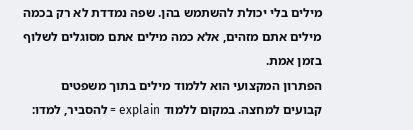מילים בלי יכולת להשתמש בהן. שפה נמדדת לא רק בכמה מילים אתם מזהים, אלא כמה מילים אתם מסוגלים לשלוף בזמן אמת.
הפתרון המקצועי הוא ללמוד מילים בתוך משפטים קבועים למחצה. במקום ללמוד explain = להסביר, למדו: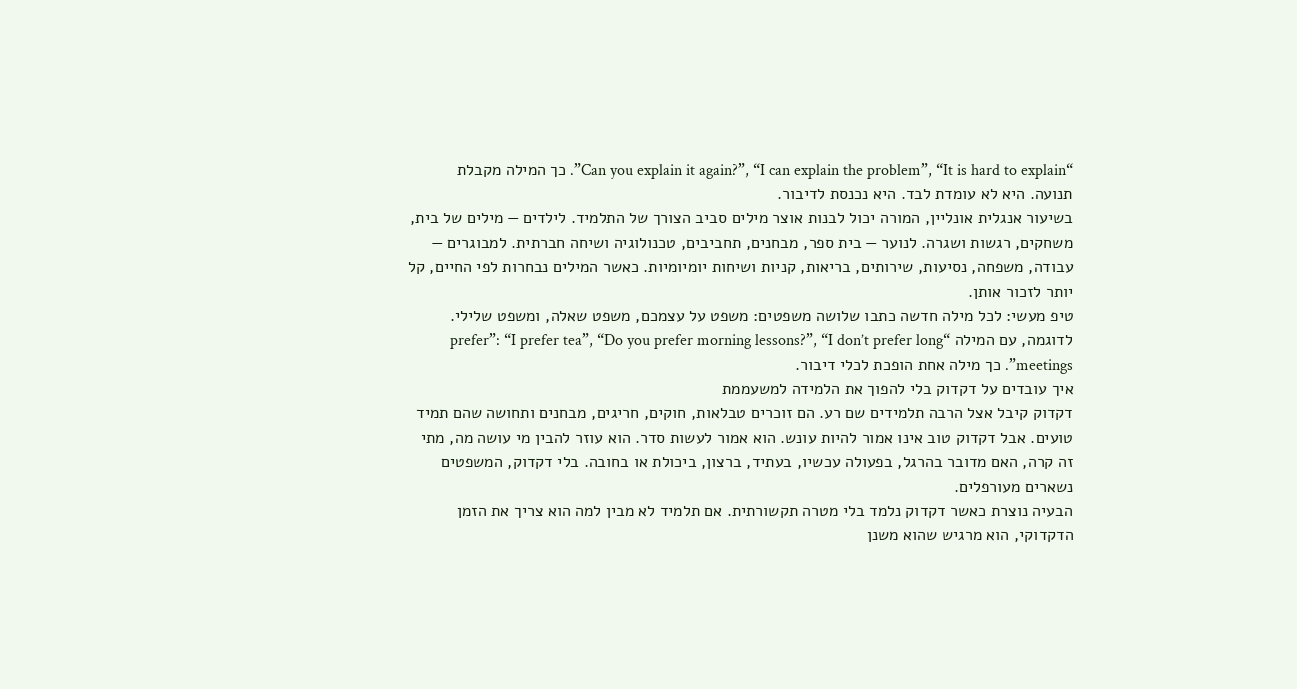“Can you explain it again?”, “I can explain the problem”, “It is hard to explain”. כך המילה מקבלת תנועה. היא לא עומדת לבד. היא נכנסת לדיבור.
בשיעור אנגלית אונליין, המורה יכול לבנות אוצר מילים סביב הצורך של התלמיד. לילדים — מילים של בית, משחקים, רגשות ושגרה. לנוער — בית ספר, מבחנים, תחביבים, טכנולוגיה ושיחה חברתית. למבוגרים — עבודה, משפחה, נסיעות, שירותים, בריאות, קניות ושיחות יומיומיות. כאשר המילים נבחרות לפי החיים, קל יותר לזכור אותן.
טיפ מעשי: לכל מילה חדשה כתבו שלושה משפטים: משפט על עצמכם, משפט שאלה, ומשפט שלילי. לדוגמה, עם המילה “prefer”: “I prefer tea”, “Do you prefer morning lessons?”, “I don’t prefer long meetings”. כך מילה אחת הופכת לכלי דיבור.
איך עובדים על דקדוק בלי להפוך את הלמידה למשעממת
דקדוק קיבל אצל הרבה תלמידים שם רע. הם זוכרים טבלאות, חוקים, חריגים, מבחנים ותחושה שהם תמיד טועים. אבל דקדוק טוב אינו אמור להיות עונש. הוא אמור לעשות סדר. הוא עוזר להבין מי עושה מה, מתי זה קרה, האם מדובר בהרגל, בפעולה עכשיו, בעתיד, ברצון, ביכולת או בחובה. בלי דקדוק, המשפטים נשארים מעורפלים.
הבעיה נוצרת כאשר דקדוק נלמד בלי מטרה תקשורתית. אם תלמיד לא מבין למה הוא צריך את הזמן הדקדוקי, הוא מרגיש שהוא משנן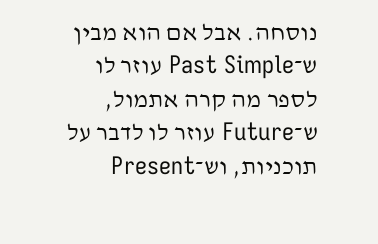נוסחה. אבל אם הוא מבין ש־Past Simple עוזר לו לספר מה קרה אתמול, ש־Future עוזר לו לדבר על תוכניות, וש־Present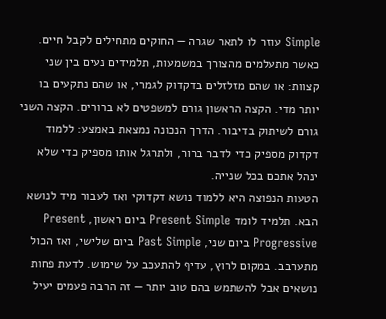Simple עוזר לו לתאר שגרה — החוקים מתחילים לקבל חיים.
כאשר מתעלמים מהצורך במשמעות, תלמידים נעים בין שני קצוות: או שהם מזלזלים בדקדוק לגמרי, או שהם נתקעים בו יותר מדי. הקצה הראשון גורם למשפטים לא ברורים. הקצה השני גורם לשיתוק בדיבור. הדרך הנכונה נמצאת באמצע: ללמוד דקדוק מספיק כדי לדבר ברור, ולתרגל אותו מספיק כדי שלא ינהל אתכם בכל שנייה.
הטעות הנפוצה היא ללמוד נושא דקדוקי ואז לעבור מיד לנושא הבא. תלמיד לומד Present Simple ביום ראשון, Present Progressive ביום שני, Past Simple ביום שלישי, ואז הכול מתערבב. במקום לרוץ, עדיף להתעכב על שימוש. לדעת פחות נושאים אבל להשתמש בהם טוב יותר — זה הרבה פעמים יעיל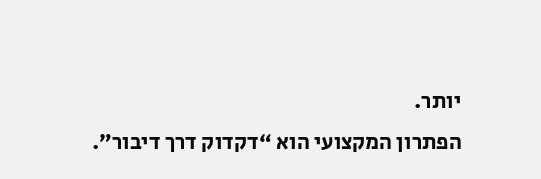יותר.
הפתרון המקצועי הוא “דקדוק דרך דיבור”.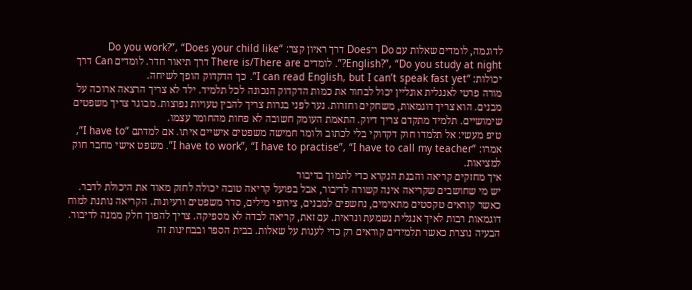לדוגמה, לומדים שאלות עם Do ו־Does דרך ראיון קצר: “Do you work?”, “Does your child like English?”, “Do you study at night?”. לומדים There is/There are דרך תיאור חדר. לומדים Can דרך יכולות: “I can read English, but I can’t speak fast yet”. כך הדקדוק הופך לשיחה.
מורה פרטי לאנגלית אונליין יכול לבחור את כמות הדקדוק הנכונה לכל תלמיד. ילד לא צריך הרצאה ארוכה על מבנים. הוא צריך דוגמאות, משחקים וחזרות. נער לפני בגרות צריך להבין טעויות נפוצות. מבוגר צריך משפטים שימושיים. תלמיד מתקדם צריך דיוק. התאמת העומק חשובה לא פחות מהחומר עצמו.
טיפ מעשי: אל תלמדו חוק דקדוקי בלי לכתוב ולומר חמישה משפטים אישיים איתו. אם למדתם “I have to”, אמרו: “I have to work”, “I have to practise”, “I have to call my teacher”. משפט אישי מחבר חוק למציאות.
איך מחזקים קריאה והבנת הנקרא כדי לתמוך בדיבור
יש מי שחושבים שקריאה אינה קשורה לדיבור, אבל בפועל קריאה טובה יכולה לחזק מאוד את היכולת לדבר. כאשר קוראים טקסטים מתאימים, נחשפים למבנים, צירופי מילים, סדר משפטים ורעיונות. הקריאה נותנת למוח דוגמאות רבות לאיך אנגלית נשמעת ונראית. עם זאת, קריאה לבדה לא מספיקה. צריך להפוך חלק ממנה לדיבור.
הבעיה נוצרת כאשר תלמידים קוראים רק כדי לענות על שאלות. בבית הספר ובבחינות זה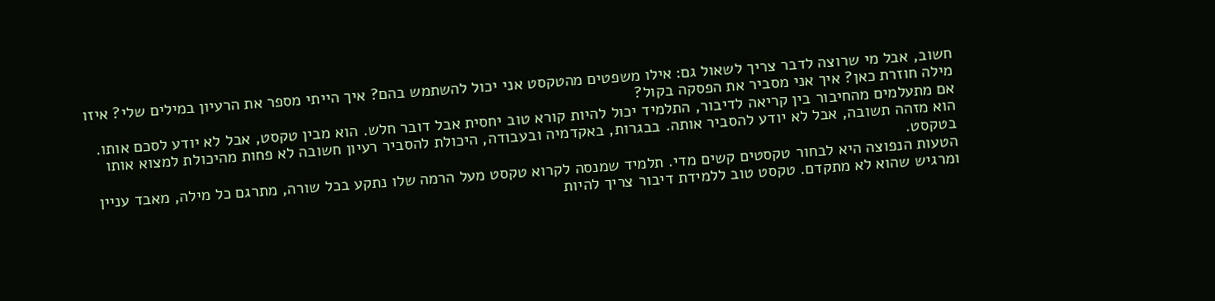חשוב, אבל מי שרוצה לדבר צריך לשאול גם: אילו משפטים מהטקסט אני יכול להשתמש בהם? איך הייתי מספר את הרעיון במילים שלי? איזו מילה חוזרת כאן? איך אני מסביר את הפסקה בקול?
אם מתעלמים מהחיבור בין קריאה לדיבור, התלמיד יכול להיות קורא טוב יחסית אבל דובר חלש. הוא מבין טקסט, אבל לא יודע לסכם אותו. הוא מזהה תשובה, אבל לא יודע להסביר אותה. בבגרות, באקדמיה ובעבודה, היכולת להסביר רעיון חשובה לא פחות מהיכולת למצוא אותו בטקסט.
הטעות הנפוצה היא לבחור טקסטים קשים מדי. תלמיד שמנסה לקרוא טקסט מעל הרמה שלו נתקע בכל שורה, מתרגם כל מילה, מאבד עניין ומרגיש שהוא לא מתקדם. טקסט טוב ללמידת דיבור צריך להיות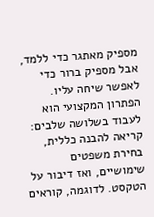מספיק מאתגר כדי ללמד, אבל מספיק ברור כדי לאפשר שיחה עליו.
הפתרון המקצועי הוא לעבוד בשלושה שלבים: קריאה להבנה כללית, בחירת משפטים שימושיים, ואז דיבור על הטקסט. לדוגמה, קוראים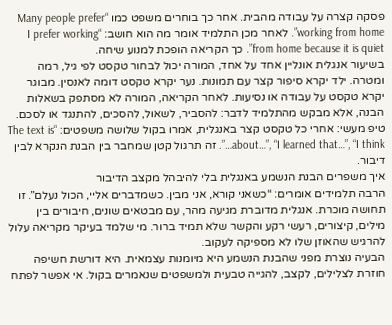פסקה קצרה על עבודה מהבית. אחר כך בוחרים משפט כמו “Many people prefer working from home”. לאחר מכן התלמיד אומר מה הוא חושב: “I prefer working from home because it is quiet”. כך הקריאה הופכת למנוע שיחה.
בשיעור אנגלית אונליין אחד על אחד, המורה יכול לבחור טקסט לפי גיל, רמה ומטרה. ילד יקרא סיפור קצר עם תמונות. נער יקרא טקסט דומה לאנסין. מבוגר יקרא טקסט על עבודה או נסיעות. לאחר הקריאה, המורה לא מסתפק בשאלות הבנה, אלא מבקש מהתלמיד לדבר: להסביר, לשאול, להסכים, להתנגד או לסכם.
טיפ מעשי: אחרי כל טקסט קצר באנגלית, אמרו בקול שלושה משפטים: “The text is about…”, “I learned that…”, “I think…”. זה תרגול קטן שמחבר בין הבנת הנקרא לבין דיבור.
איך משפרים הבנת הנשמע באנגלית בלי להיבהל מקצב הדיבור
הרבה תלמידים אומרים: “כשאני קורא, אני מבין. כשמדברים אליי, הכול נעלם”. זו תחושה מוכרת. אנגלית מדוברת מגיעה מהר, עם מבטאים שונים, חיבורים בין מילים, קיצורים, רעשי רקע והקשר שלא תמיד ברור. מי שלמד בעיקר מקריאה עלול להרגיש שהאוזן שלו לא מספיקה לעקוב.
הבעיה נוצרת מפני שהבנת הנשמע היא מיומנות עצמאית. היא דורשת חשיפה חוזרת לצלילים, לקצב, להגייה טבעית ולמשפטים שנאמרים בקול. אי אפשר לפתח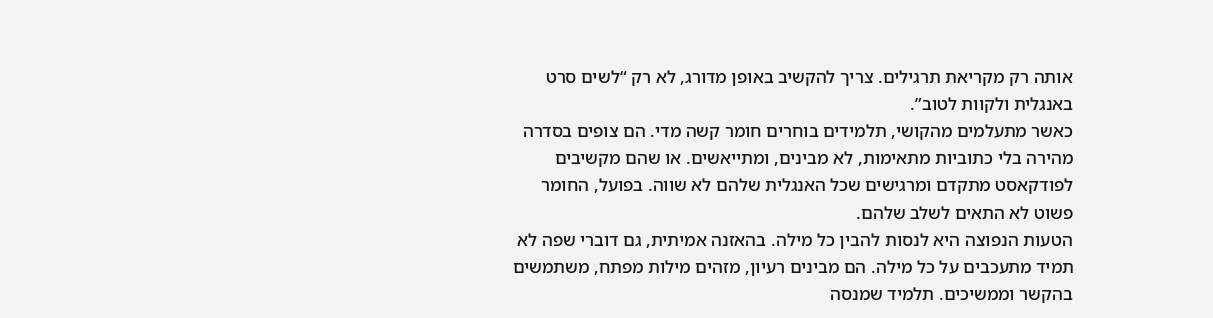אותה רק מקריאת תרגילים. צריך להקשיב באופן מדורג, לא רק “לשים סרט באנגלית ולקוות לטוב”.
כאשר מתעלמים מהקושי, תלמידים בוחרים חומר קשה מדי. הם צופים בסדרה מהירה בלי כתוביות מתאימות, לא מבינים, ומתייאשים. או שהם מקשיבים לפודקאסט מתקדם ומרגישים שכל האנגלית שלהם לא שווה. בפועל, החומר פשוט לא התאים לשלב שלהם.
הטעות הנפוצה היא לנסות להבין כל מילה. בהאזנה אמיתית, גם דוברי שפה לא תמיד מתעכבים על כל מילה. הם מבינים רעיון, מזהים מילות מפתח, משתמשים בהקשר וממשיכים. תלמיד שמנסה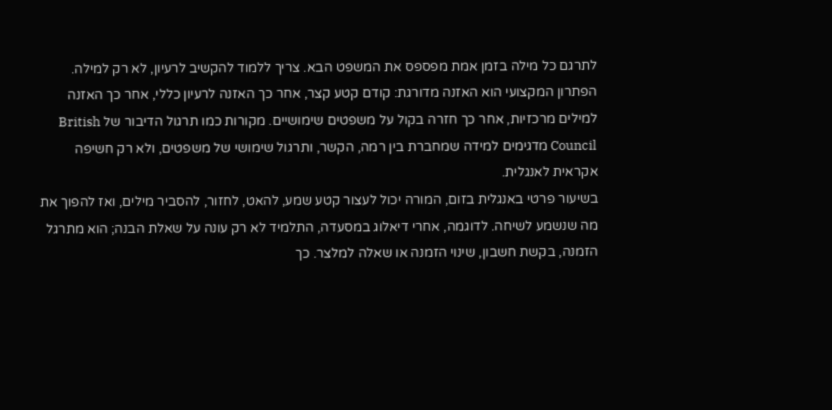לתרגם כל מילה בזמן אמת מפספס את המשפט הבא. צריך ללמוד להקשיב לרעיון, לא רק למילה.
הפתרון המקצועי הוא האזנה מדורגת: קודם קטע קצר, אחר כך האזנה לרעיון כללי, אחר כך האזנה למילים מרכזיות, אחר כך חזרה בקול על משפטים שימושיים. מקורות כמו תרגול הדיבור של British Council מדגימים למידה שמחברת בין רמה, הקשר, ותרגול שימושי של משפטים, ולא רק חשיפה אקראית לאנגלית.
בשיעור פרטי באנגלית בזום, המורה יכול לעצור קטע שמע, להאט, לחזור, להסביר מילים, ואז להפוך את מה שנשמע לשיחה. לדוגמה, אחרי דיאלוג במסעדה, התלמיד לא רק עונה על שאלת הבנה; הוא מתרגל הזמנה, בקשת חשבון, שינוי הזמנה או שאלה למלצר. כך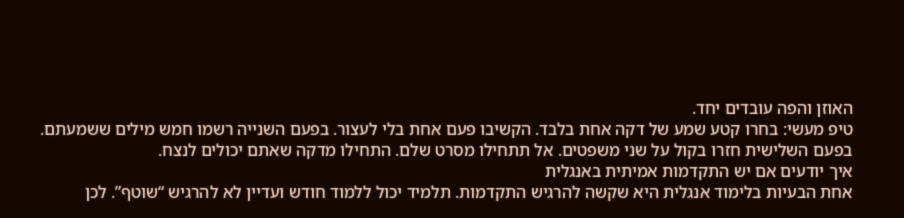האוזן והפה עובדים יחד.
טיפ מעשי: בחרו קטע שמע של דקה אחת בלבד. הקשיבו פעם אחת בלי לעצור. בפעם השנייה רשמו חמש מילים ששמעתם. בפעם השלישית חזרו בקול על שני משפטים. אל תתחילו מסרט שלם. התחילו מדקה שאתם יכולים לנצח.
איך יודעים אם יש התקדמות אמיתית באנגלית
אחת הבעיות בלימוד אנגלית היא שקשה להרגיש התקדמות. תלמיד יכול ללמוד חודש ועדיין לא להרגיש “שוטף”. לכן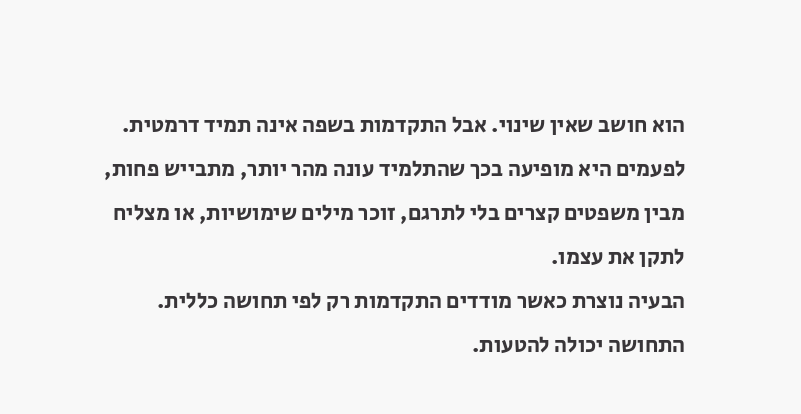הוא חושב שאין שינוי. אבל התקדמות בשפה אינה תמיד דרמטית. לפעמים היא מופיעה בכך שהתלמיד עונה מהר יותר, מתבייש פחות, מבין משפטים קצרים בלי לתרגם, זוכר מילים שימושיות, או מצליח לתקן את עצמו.
הבעיה נוצרת כאשר מודדים התקדמות רק לפי תחושה כללית. התחושה יכולה להטעות.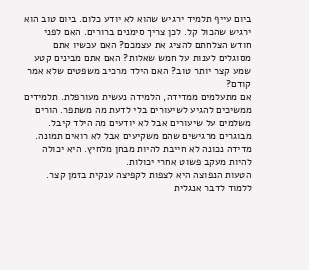ביום עייף תלמיד ירגיש שהוא לא יודע כלום. ביום טוב הוא ירגיש שהכול קל. לכן צריך סימנים ברורים. האם לפני חודש הצלחתם להציג את עצמכם? האם עכשיו אתם מסוגלים לענות על חמש שאלות? האם אתם מבינים קטע שמע קצר יותר טוב? האם הילד מרכיב משפטים שלא אמר קודם?
אם מתעלמים ממדידה, הלמידה נעשית מעורפלת. תלמידים ממשיכים להגיע לשיעורים בלי לדעת מה משתפר. הורים משלמים על שיעורים אבל לא יודעים מה הילד קיבל. מבוגרים מרגישים שהם משקיעים אבל לא רואים תמונה. מדידה נכונה לא חייבת להיות מבחן מלחיץ. היא יכולה להיות מעקב פשוט אחרי יכולות.
הטעות הנפוצה היא לצפות לקפיצה ענקית בזמן קצר. ללמוד לדבר אנגלית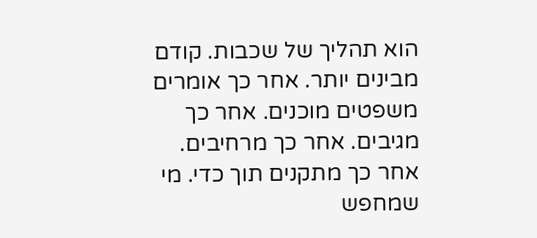הוא תהליך של שכבות. קודם מבינים יותר. אחר כך אומרים משפטים מוכנים. אחר כך מגיבים. אחר כך מרחיבים. אחר כך מתקנים תוך כדי. מי שמחפש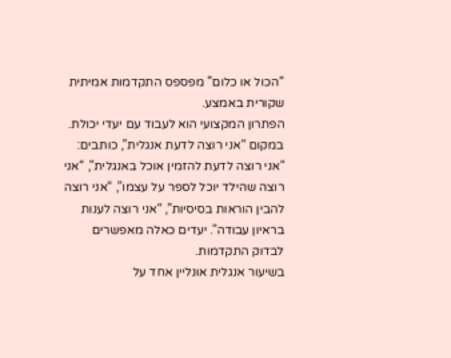“הכול או כלום” מפספס התקדמות אמיתית שקורית באמצע.
הפתרון המקצועי הוא לעבוד עם יעדי יכולת. במקום “אני רוצה לדעת אנגלית”, כותבים: “אני רוצה לדעת להזמין אוכל באנגלית”, “אני רוצה שהילד יוכל לספר על עצמו”, “אני רוצה להבין הוראות בסיסיות”, “אני רוצה לענות בראיון עבודה”. יעדים כאלה מאפשרים לבדוק התקדמות.
בשיעור אנגלית אונליין אחד על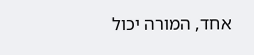אחד, המורה יכול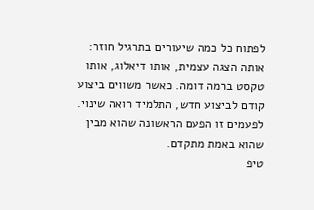לפתוח כל כמה שיעורים בתרגיל חוזר: אותה הצגה עצמית, אותו דיאלוג, אותו טקסט ברמה דומה. כאשר משווים ביצוע קודם לביצוע חדש, התלמיד רואה שינוי. לפעמים זו הפעם הראשונה שהוא מבין שהוא באמת מתקדם.
טיפ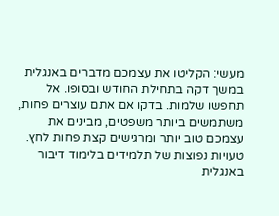מעשי: הקליטו את עצמכם מדברים באנגלית במשך דקה בתחילת החודש ובסופו. אל תחפשו שלמות. בדקו אם אתם עוצרים פחות, משתמשים ביותר משפטים, מבינים את עצמכם טוב יותר ומרגישים קצת פחות לחץ.
טעויות נפוצות של תלמידים בלימוד דיבור באנגלית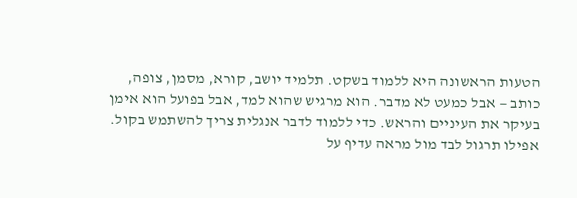הטעות הראשונה היא ללמוד בשקט. תלמיד יושב, קורא, מסמן, צופה, כותב — אבל כמעט לא מדבר. הוא מרגיש שהוא למד, אבל בפועל הוא אימן בעיקר את העיניים והראש. כדי ללמוד לדבר אנגלית צריך להשתמש בקול. אפילו תרגול לבד מול מראה עדיף על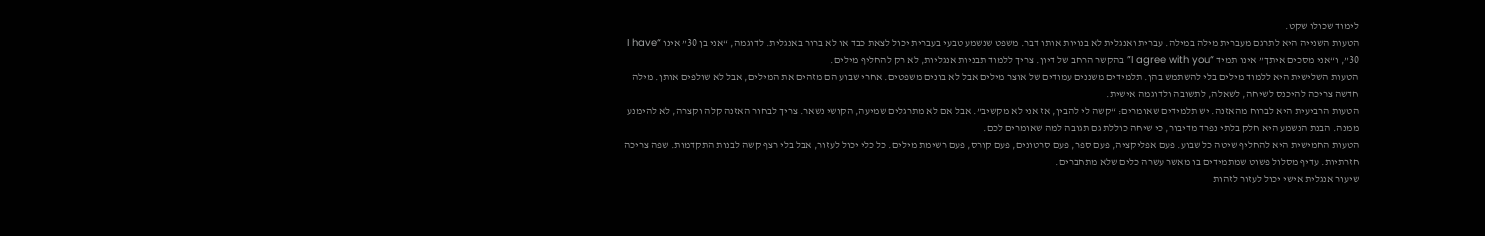לימוד שכולו שקט.
הטעות השנייה היא לתרגם מעברית מילה במילה. עברית ואנגלית לא בנויות אותו דבר. משפט שנשמע טבעי בעברית יכול לצאת כבד או לא ברור באנגלית. לדוגמה, “אני בן 30” אינו “I have 30”, ו“אני מסכים איתך” אינו תמיד “I agree with you” בהקשר הרחב של דיון. צריך ללמוד תבניות אנגליות, לא רק להחליף מילים.
הטעות השלישית היא ללמוד מילים בלי להשתמש בהן. תלמידים משננים עמודים של אוצר מילים אבל לא בונים משפטים. אחרי שבוע הם מזהים את המילים, אבל לא שולפים אותן. מילה חדשה צריכה להיכנס לשיחה, לשאלה, לתשובה ולדוגמה אישית.
הטעות הרביעית היא לברוח מהאזנה. יש תלמידים שאומרים: “קשה לי להבין, אז אני לא מקשיב”. אבל אם לא מתרגלים שמיעה, הקושי נשאר. צריך לבחור האזנה קלה וקצרה, לא להימנע ממנה. הבנת הנשמע היא חלק בלתי נפרד מדיבור, כי שיחה כוללת גם תגובה למה שאומרים לכם.
הטעות החמישית היא להחליף שיטה כל שבוע. פעם אפליקציה, פעם ספר, פעם סרטונים, פעם קורס, פעם רשימת מילים. כל כלי יכול לעזור, אבל בלי רצף קשה לבנות התקדמות. שפה צריכה חזרתיות. עדיף מסלול פשוט שמתמידים בו מאשר עשרה כלים שלא מתחברים.
שיעור אנגלית אישי יכול לעזור לזהות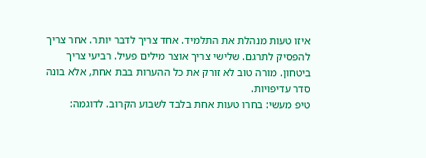איזו טעות מנהלת את התלמיד. אחד צריך לדבר יותר. אחר צריך להפסיק לתרגם. שלישי צריך אוצר מילים פעיל. רביעי צריך ביטחון. מורה טוב לא זורק את כל ההערות בבת אחת, אלא בונה סדר עדיפויות.
טיפ מעשי: בחרו טעות אחת בלבד לשבוע הקרוב. לדוגמה: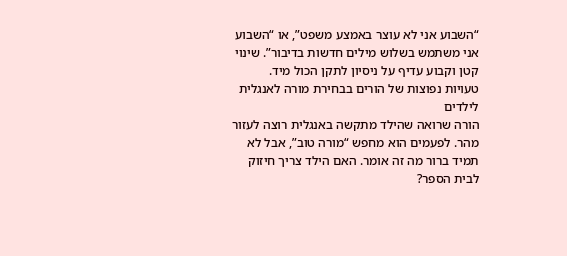“השבוע אני לא עוצר באמצע משפט”, או “השבוע אני משתמש בשלוש מילים חדשות בדיבור”. שינוי קטן וקבוע עדיף על ניסיון לתקן הכול מיד.
טעויות נפוצות של הורים בבחירת מורה לאנגלית לילדים
הורה שרואה שהילד מתקשה באנגלית רוצה לעזור מהר. לפעמים הוא מחפש “מורה טוב”, אבל לא תמיד ברור מה זה אומר. האם הילד צריך חיזוק לבית הספר?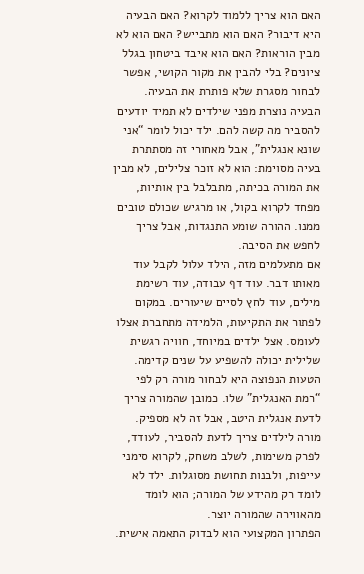האם הוא צריך ללמוד לקרוא? האם הבעיה היא דיבור? האם הוא מתבייש? האם הוא לא מבין הוראות? האם הוא איבד ביטחון בגלל ציונים? בלי להבין את מקור הקושי, אפשר לבחור מסגרת שלא פותרת את הבעיה.
הבעיה נוצרת מפני שילדים לא תמיד יודעים להסביר מה קשה להם. ילד יכול לומר “אני שונא אנגלית”, אבל מאחורי זה מסתתרת בעיה מסוימת: הוא לא זוכר צלילים, לא מבין את המורה בכיתה, מתבלבל בין אותיות, מפחד לקרוא בקול, או מרגיש שכולם טובים ממנו. ההורה שומע התנגדות, אבל צריך לחפש את הסיבה.
אם מתעלמים מזה, הילד עלול לקבל עוד מאותו דבר. עוד דף עבודה, עוד רשימת מילים, עוד לחץ לסיים שיעורים. במקום לפתור את התקיעות, הלמידה מתחברת אצלו לעומס. אצל ילדים במיוחד, חוויה רגשית שלילית יכולה להשפיע על שנים קדימה.
הטעות הנפוצה היא לבחור מורה רק לפי “רמת האנגלית” שלו. כמובן שהמורה צריך לדעת אנגלית היטב, אבל זה לא מספיק. מורה לילדים צריך לדעת להסביר, לעודד, לפרק משימות, לשלב משחק, לקרוא סימני עייפות, ולבנות תחושת מסוגלות. ילד לא לומד רק מהידע של המורה; הוא לומד מהאווירה שהמורה יוצר.
הפתרון המקצועי הוא לבדוק התאמה אישית.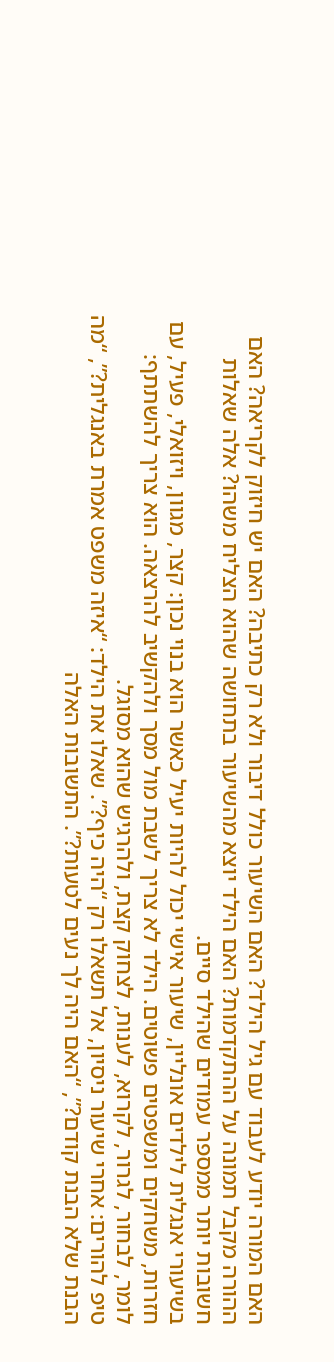האם המורה יודע לעבוד עם גיל הילד? האם השיעור כולל דיבור ולא רק כתיבה? האם יש חיזוק לקריאה? האם ההורה מקבל תמונה על ההתקדמות? האם הילד יוצא מהשיעור בתחושה שהוא הצליח משהו? אלה שאלות חשובות יותר ממספר עמודים שהילד סיים.
בשיעורי אנגלית לילדים אונליין, שיעור אישי יכול להיות יעיל כאשר הוא בנוי נכון: קצר, מגוון, ויזואלי, פעיל, עם חזרות, משחקים ומשפטים פשוטים. הילד לא צריך לשבת מול מסך ולהקשיב להרצאה. הוא צריך להשתתף: לומר, לבחור, לגרור, לקרוא, לענות, לצחוק קצת, ולהרגיש שהוא מסוגל.
טיפ להורים: אחרי שיעור ניסיון, אל תשאלו רק “היה כיף?”. שאלו את הילד: “איזה משפט אמרת באנגלית?”, “מה הבנת שלא הבנת קודם?”, “האם היה לך נעים לטעות?”. התשובות האלה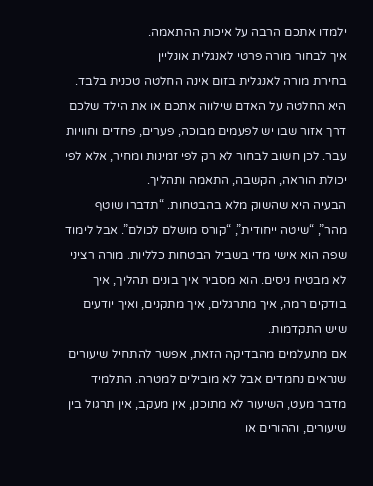ילמדו אתכם הרבה על איכות ההתאמה.
איך לבחור מורה פרטי לאנגלית אונליין
בחירת מורה לאנגלית בזום אינה החלטה טכנית בלבד. היא החלטה על האדם שילווה אתכם או את הילד שלכם דרך אזור שבו יש לפעמים מבוכה, פערים, פחדים וחוויות עבר. לכן חשוב לבחור לא רק לפי זמינות ומחיר, אלא לפי יכולת הוראה, הקשבה, התאמה ותהליך.
הבעיה היא שהשוק מלא בהבטחות. “תדברו שוטף מהר”, “שיטה ייחודית”, “קורס מושלם לכולם”. אבל לימוד שפה הוא אישי מדי בשביל הבטחות כלליות. מורה רציני לא מבטיח ניסים. הוא מסביר איך בונים תהליך, איך בודקים רמה, איך מתרגלים, איך מתקנים, ואיך יודעים שיש התקדמות.
אם מתעלמים מהבדיקה הזאת, אפשר להתחיל שיעורים שנראים נחמדים אבל לא מובילים למטרה. התלמיד מדבר מעט, השיעור לא מתוכנן, אין מעקב, אין תרגול בין שיעורים, וההורים או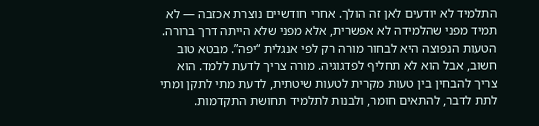התלמיד לא יודעים לאן זה הולך. אחרי חודשיים נוצרת אכזבה — לא תמיד מפני שהלמידה לא אפשרית, אלא מפני שלא הייתה דרך ברורה.
הטעות הנפוצה היא לבחור מורה רק לפי אנגלית “יפה”. מבטא טוב חשוב, אבל הוא לא תחליף לפדגוגיה. מורה צריך לדעת ללמד. הוא צריך להבחין בין טעות מקרית לטעות שיטתית, לדעת מתי לתקן ומתי לתת לדבר, להתאים חומר, ולבנות לתלמיד תחושת התקדמות.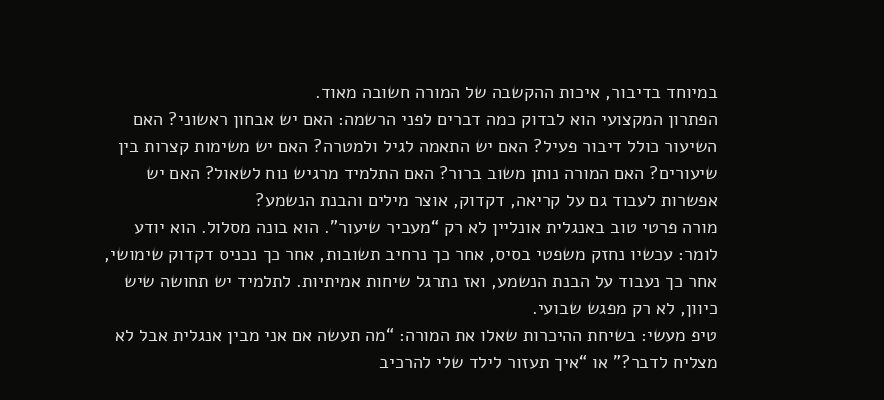במיוחד בדיבור, איכות ההקשבה של המורה חשובה מאוד.
הפתרון המקצועי הוא לבדוק כמה דברים לפני הרשמה: האם יש אבחון ראשוני? האם השיעור כולל דיבור פעיל? האם יש התאמה לגיל ולמטרה? האם יש משימות קצרות בין שיעורים? האם המורה נותן משוב ברור? האם התלמיד מרגיש נוח לשאול? האם יש אפשרות לעבוד גם על קריאה, דקדוק, אוצר מילים והבנת הנשמע?
מורה פרטי טוב באנגלית אונליין לא רק “מעביר שיעור”. הוא בונה מסלול. הוא יודע לומר: עכשיו נחזק משפטי בסיס, אחר כך נרחיב תשובות, אחר כך נכניס דקדוק שימושי, אחר כך נעבוד על הבנת הנשמע, ואז נתרגל שיחות אמיתיות. לתלמיד יש תחושה שיש כיוון, לא רק מפגש שבועי.
טיפ מעשי: בשיחת ההיכרות שאלו את המורה: “מה תעשה אם אני מבין אנגלית אבל לא מצליח לדבר?” או “איך תעזור לילד שלי להרכיב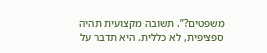משפטים?”. תשובה מקצועית תהיה ספציפית, לא כללית. היא תדבר על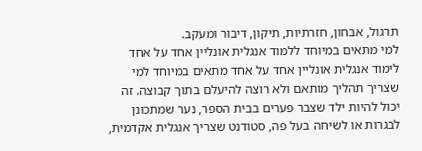תרגול, אבחון, חזרתיות, תיקון, דיבור ומעקב.
למי מתאים במיוחד ללמוד אנגלית אונליין אחד על אחד
לימוד אנגלית אונליין אחד על אחד מתאים במיוחד למי שצריך תהליך מותאם ולא רוצה להיעלם בתוך קבוצה. זה יכול להיות ילד שצבר פערים בבית הספר, נער שמתכונן לבגרות או לשיחה בעל פה, סטודנט שצריך אנגלית אקדמית,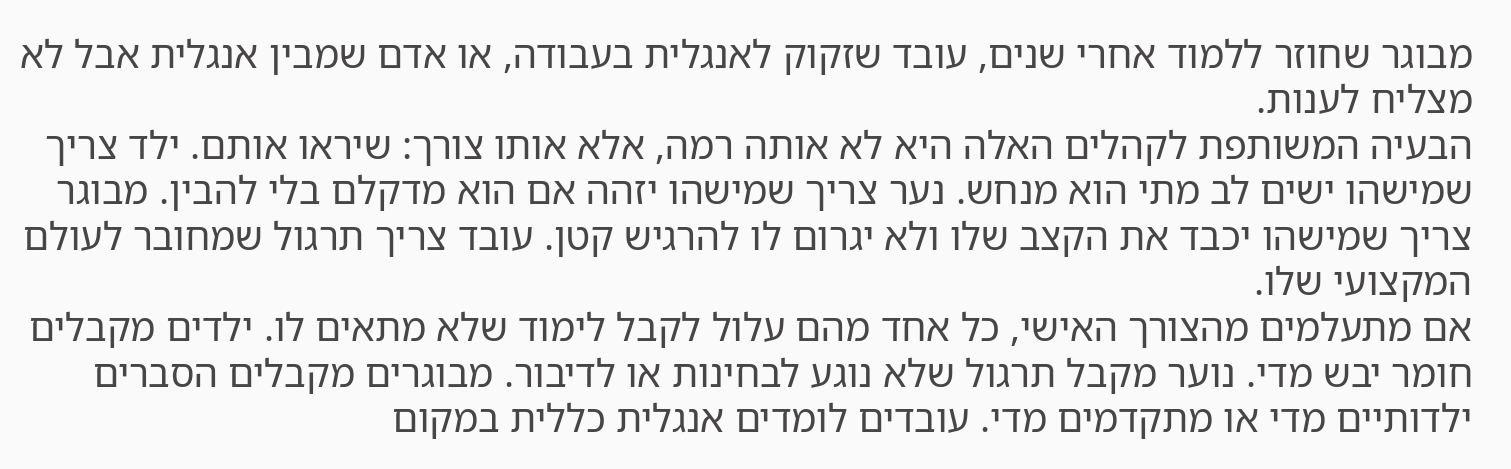מבוגר שחוזר ללמוד אחרי שנים, עובד שזקוק לאנגלית בעבודה, או אדם שמבין אנגלית אבל לא מצליח לענות.
הבעיה המשותפת לקהלים האלה היא לא אותה רמה, אלא אותו צורך: שיראו אותם. ילד צריך שמישהו ישים לב מתי הוא מנחש. נער צריך שמישהו יזהה אם הוא מדקלם בלי להבין. מבוגר צריך שמישהו יכבד את הקצב שלו ולא יגרום לו להרגיש קטן. עובד צריך תרגול שמחובר לעולם המקצועי שלו.
אם מתעלמים מהצורך האישי, כל אחד מהם עלול לקבל לימוד שלא מתאים לו. ילדים מקבלים חומר יבש מדי. נוער מקבל תרגול שלא נוגע לבחינות או לדיבור. מבוגרים מקבלים הסברים ילדותיים מדי או מתקדמים מדי. עובדים לומדים אנגלית כללית במקום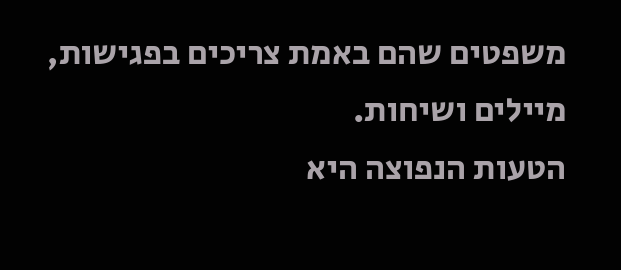משפטים שהם באמת צריכים בפגישות, מיילים ושיחות.
הטעות הנפוצה היא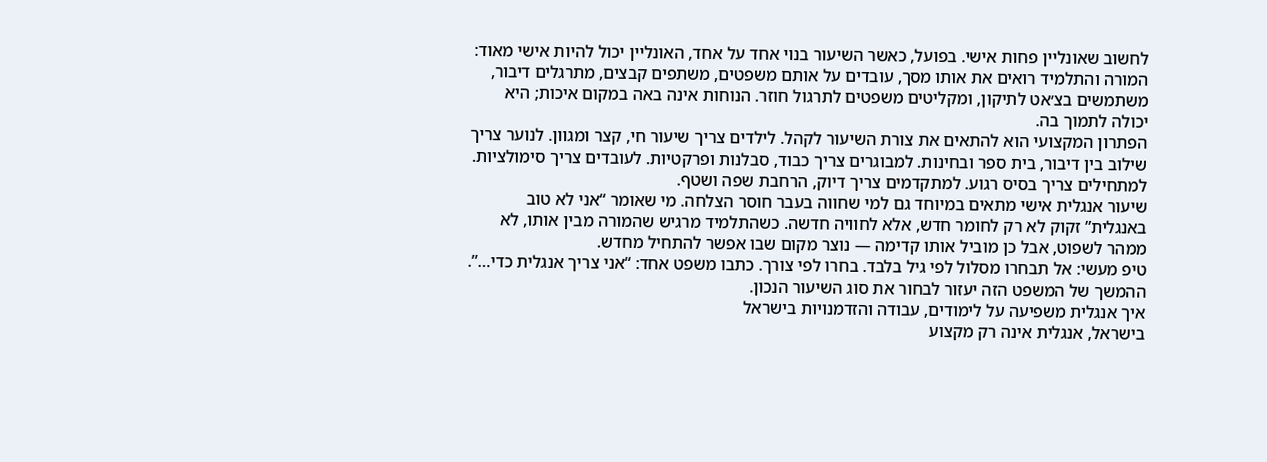לחשוב שאונליין פחות אישי. בפועל, כאשר השיעור בנוי אחד על אחד, האונליין יכול להיות אישי מאוד: המורה והתלמיד רואים את אותו מסך, עובדים על אותם משפטים, משתפים קבצים, מתרגלים דיבור, משתמשים בצ׳אט לתיקון, ומקליטים משפטים לתרגול חוזר. הנוחות אינה באה במקום איכות; היא יכולה לתמוך בה.
הפתרון המקצועי הוא להתאים את צורת השיעור לקהל. לילדים צריך שיעור חי, קצר ומגוון. לנוער צריך שילוב בין דיבור, בית ספר ובחינות. למבוגרים צריך כבוד, סבלנות ופרקטיות. לעובדים צריך סימולציות. למתחילים צריך בסיס רגוע. למתקדמים צריך דיוק, הרחבת שפה ושטף.
שיעור אנגלית אישי מתאים במיוחד גם למי שחווה בעבר חוסר הצלחה. מי שאומר “אני לא טוב באנגלית” זקוק לא רק לחומר חדש, אלא לחוויה חדשה. כשהתלמיד מרגיש שהמורה מבין אותו, לא ממהר לשפוט, אבל כן מוביל אותו קדימה — נוצר מקום שבו אפשר להתחיל מחדש.
טיפ מעשי: אל תבחרו מסלול לפי גיל בלבד. בחרו לפי צורך. כתבו משפט אחד: “אני צריך אנגלית כדי…”. ההמשך של המשפט הזה יעזור לבחור את סוג השיעור הנכון.
איך אנגלית משפיעה על לימודים, עבודה והזדמנויות בישראל
בישראל, אנגלית אינה רק מקצוע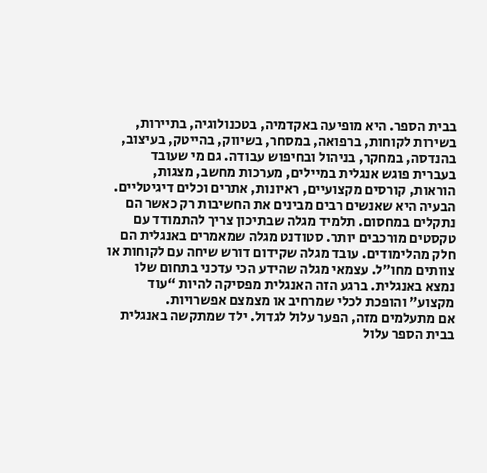בבית הספר. היא מופיעה באקדמיה, בטכנולוגיה, בתיירות, בשירות לקוחות, ברפואה, במסחר, בשיווק, בהייטק, בעיצוב, בהנדסה, במחקר, בניהול ובחיפוש עבודה. גם מי שעובד בעברית פוגש אנגלית במיילים, מערכות מחשב, מצגות, הוראות, קורסים מקצועיים, ראיונות, אתרים וכלים דיגיטליים.
הבעיה היא שאנשים רבים מבינים את החשיבות רק כאשר הם נתקלים במחסום. תלמיד מגלה שבתיכון צריך להתמודד עם טקסטים מורכבים יותר. סטודנט מגלה שמאמרים באנגלית הם חלק מהלימודים. עובד מגלה שקידום דורש שיחה עם לקוחות או צוותים מחו״ל. עצמאי מגלה שהידע הכי עדכני בתחום שלו נמצא באנגלית. ברגע הזה האנגלית מפסיקה להיות “עוד מקצוע” והופכת לכלי שמרחיב או מצמצם אפשרויות.
אם מתעלמים מזה, הפער עלול לגדול. ילד שמתקשה באנגלית בבית הספר עלול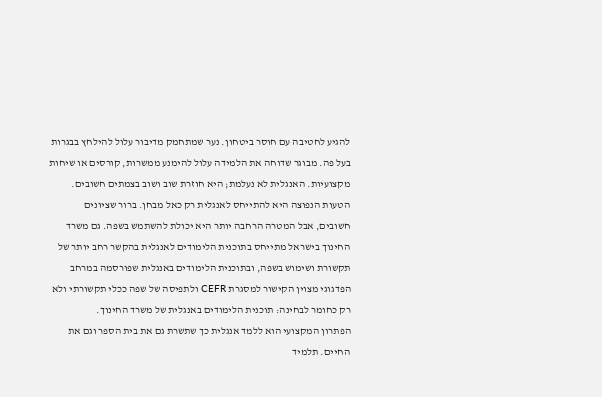להגיע לחטיבה עם חוסר ביטחון. נער שמתחמק מדיבור עלול להילחץ בבגרות בעל פה. מבוגר שדוחה את הלמידה עלול להימנע ממשרות, קורסים או שיחות מקצועיות. האנגלית לא נעלמת; היא חוזרת שוב ושוב בצמתים חשובים.
הטעות הנפוצה היא להתייחס לאנגלית רק כאל מבחן. ברור שציונים חשובים, אבל המטרה הרחבה יותר היא יכולת להשתמש בשפה. גם משרד החינוך בישראל מתייחס בתוכנית הלימודים לאנגלית בהקשר רחב יותר של תקשורת ושימוש בשפה, ובתוכנית הלימודים באנגלית שפורסמה במרחב הפדגוגי מצוין הקישור למסגרת CEFR ולתפיסה של שפה ככלי תקשורתי ולא רק כחומר לבחינה: תוכנית הלימודים באנגלית של משרד החינוך.
הפתרון המקצועי הוא ללמד אנגלית כך שתשרת גם את בית הספר וגם את החיים. תלמיד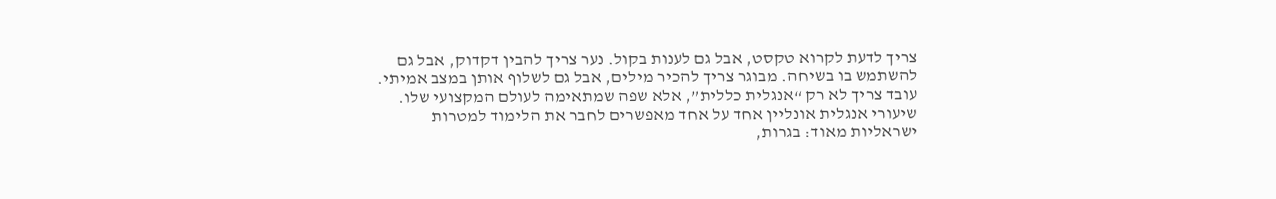צריך לדעת לקרוא טקסט, אבל גם לענות בקול. נער צריך להבין דקדוק, אבל גם להשתמש בו בשיחה. מבוגר צריך להכיר מילים, אבל גם לשלוף אותן במצב אמיתי. עובד צריך לא רק “אנגלית כללית”, אלא שפה שמתאימה לעולם המקצועי שלו.
שיעורי אנגלית אונליין אחד על אחד מאפשרים לחבר את הלימוד למטרות ישראליות מאוד: בגרות,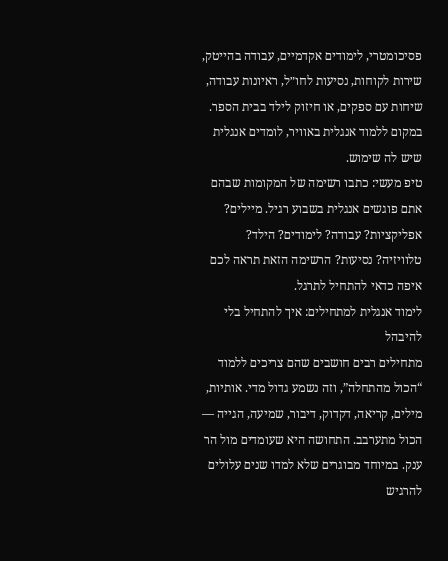פסיכומטרי, לימודים אקדמיים, עבודה בהייטק, שירות לקוחות, נסיעות לחו״ל, ראיונות עבודה, שיחות עם ספקים, או חיזוק לילד בבית הספר. במקום ללמוד אנגלית באוויר, לומדים אנגלית שיש לה שימוש.
טיפ מעשי: כתבו רשימה של המקומות שבהם אתם פוגשים אנגלית בשבוע רגיל. מיילים? אפליקציות? עבודה? לימודים? הילד? טלוויזיה? נסיעות? הרשימה הזאת תראה לכם איפה כדאי להתחיל לתרגל.
לימוד אנגלית למתחילים: איך להתחיל בלי להיבהל
מתחילים רבים חושבים שהם צריכים ללמוד “הכול מהתחלה”, וזה נשמע גדול מדי. אותיות, מילים, קריאה, דקדוק, דיבור, שמיעה, הגייה — הכול מתערבב. התחושה היא שעומדים מול הר ענק. במיוחד מבוגרים שלא למדו שנים עלולים להרגיש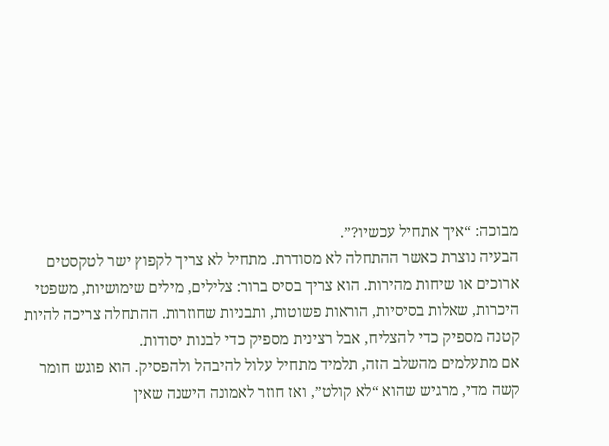מבוכה: “איך אתחיל עכשיו?”.
הבעיה נוצרת כאשר ההתחלה לא מסודרת. מתחיל לא צריך לקפוץ ישר לטקסטים ארוכים או שיחות מהירות. הוא צריך בסיס ברור: צלילים, מילים שימושיות, משפטי היכרות, שאלות בסיסיות, הוראות פשוטות, ותבניות שחוזרות. ההתחלה צריכה להיות קטנה מספיק כדי להצליח, אבל רצינית מספיק כדי לבנות יסודות.
אם מתעלמים מהשלב הזה, תלמיד מתחיל עלול להיבהל ולהפסיק. הוא פוגש חומר קשה מדי, מרגיש שהוא “לא קולט”, ואז חוזר לאמונה הישנה שאין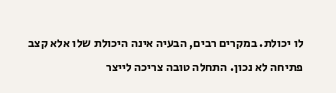לו יכולת. במקרים רבים, הבעיה אינה היכולת שלו אלא קצב פתיחה לא נכון. התחלה טובה צריכה לייצר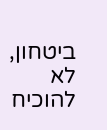ביטחון, לא להוכיח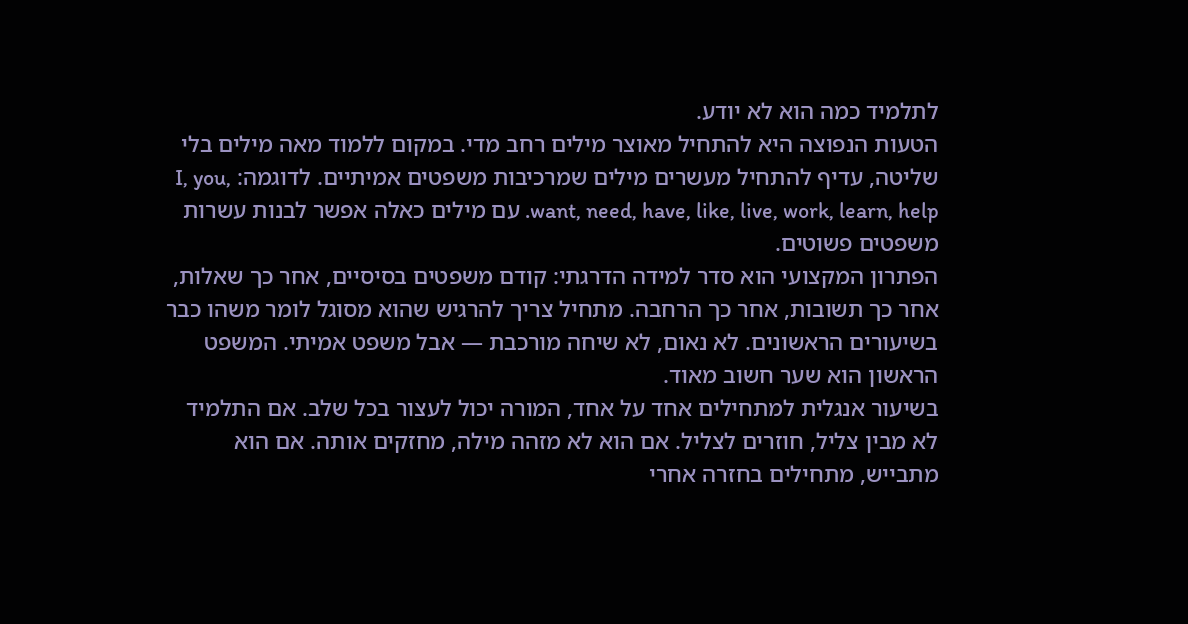לתלמיד כמה הוא לא יודע.
הטעות הנפוצה היא להתחיל מאוצר מילים רחב מדי. במקום ללמוד מאה מילים בלי שליטה, עדיף להתחיל מעשרים מילים שמרכיבות משפטים אמיתיים. לדוגמה: I, you, want, need, have, like, live, work, learn, help. עם מילים כאלה אפשר לבנות עשרות משפטים פשוטים.
הפתרון המקצועי הוא סדר למידה הדרגתי: קודם משפטים בסיסיים, אחר כך שאלות, אחר כך תשובות, אחר כך הרחבה. מתחיל צריך להרגיש שהוא מסוגל לומר משהו כבר בשיעורים הראשונים. לא נאום, לא שיחה מורכבת — אבל משפט אמיתי. המשפט הראשון הוא שער חשוב מאוד.
בשיעור אנגלית למתחילים אחד על אחד, המורה יכול לעצור בכל שלב. אם התלמיד לא מבין צליל, חוזרים לצליל. אם הוא לא מזהה מילה, מחזקים אותה. אם הוא מתבייש, מתחילים בחזרה אחרי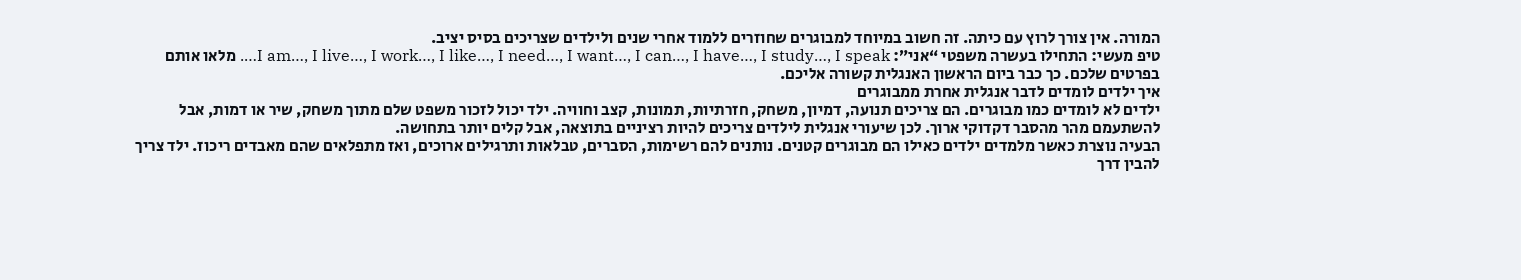המורה. אין צורך לרוץ עם כיתה. זה חשוב במיוחד למבוגרים שחוזרים ללמוד אחרי שנים ולילדים שצריכים בסיס יציב.
טיפ מעשי: התחילו בעשרה משפטי “אני”: I am…, I live…, I work…, I like…, I need…, I want…, I can…, I have…, I study…, I speak…. מלאו אותם בפרטים שלכם. כך כבר ביום הראשון האנגלית קשורה אליכם.
איך ילדים לומדים לדבר אנגלית אחרת ממבוגרים
ילדים לא לומדים כמו מבוגרים. הם צריכים תנועה, דמיון, משחק, חזרתיות, תמונות, קצב וחוויה. ילד יכול לזכור משפט שלם מתוך משחק, שיר או דמות, אבל להשתעמם מהר מהסבר דקדוקי ארוך. לכן שיעורי אנגלית לילדים צריכים להיות רציניים בתוצאה, אבל קלים יותר בתחושה.
הבעיה נוצרת כאשר מלמדים ילדים כאילו הם מבוגרים קטנים. נותנים להם רשימות, הסברים, טבלאות ותרגילים ארוכים, ואז מתפלאים שהם מאבדים ריכוז. ילד צריך להבין דרך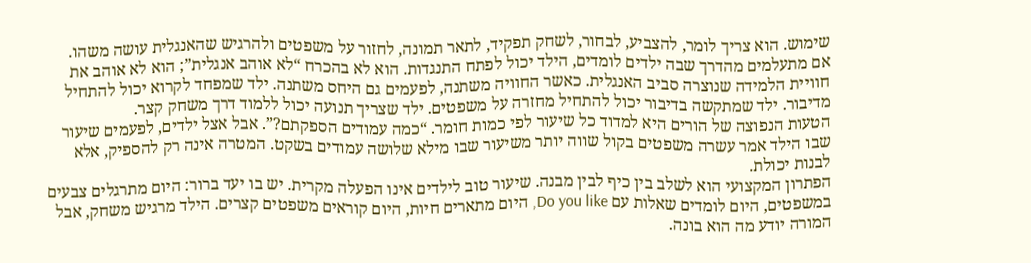שימוש. הוא צריך לומר, להצביע, לבחור, לשחק תפקיד, לתאר תמונה, לחזור על משפטים ולהרגיש שהאנגלית עושה משהו.
אם מתעלמים מהדרך שבה ילדים לומדים, הילד יכול לפתח התנגדות. הוא לא בהכרח “לא אוהב אנגלית”; הוא לא אוהב את חוויית הלמידה שנוצרה סביב האנגלית. כאשר החוויה משתנה, לפעמים גם היחס משתנה. ילד שמפחד לקרוא יכול להתחיל מדיבור. ילד שמתקשה בדיבור יכול להתחיל מחזרה על משפטים. ילד שצריך תנועה יכול ללמוד דרך משחק קצר.
הטעות הנפוצה של הורים היא למדוד כל שיעור לפי כמות חומר. “כמה עמודים הספקתם?”. אבל אצל ילדים, לפעמים שיעור שבו הילד אמר עשרה משפטים בקול שווה יותר משיעור שבו מילא שלושה עמודים בשקט. המטרה אינה רק להספיק, אלא לבנות יכולת.
הפתרון המקצועי הוא לשלב בין כיף לבין מבנה. שיעור טוב לילדים אינו הפעלה מקרית. יש בו יעד ברור: היום מתרגלים צבעים במשפטים, היום לומדים שאלות עם Do you like, היום מתארים חיות, היום קוראים משפטים קצרים. הילד מרגיש משחק, אבל המורה יודע מה הוא בונה.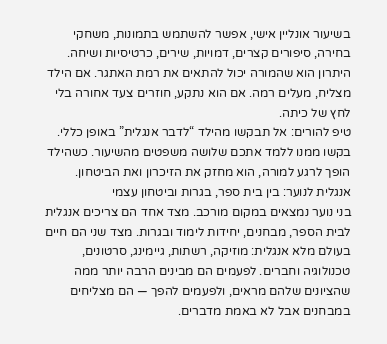בשיעור אונליין אישי, אפשר להשתמש בתמונות, משחקי בחירה, סיפורים קצרים, דמויות, שירים, כרטיסיות ושיחה. היתרון הוא שהמורה יכול להתאים את רמת האתגר. אם הילד מצליח, מעלים רמה. אם הוא נתקע, חוזרים צעד אחורה בלי לחץ של כיתה.
טיפ להורים: אל תבקשו מהילד “לדבר אנגלית” באופן כללי. בקשו ממנו ללמד אתכם שלושה משפטים מהשיעור. כשהילד הופך לרגע למורה, הוא מחזק את הזיכרון ואת הביטחון.
אנגלית לנוער: בין בית ספר, בגרות וביטחון עצמי
בני נוער נמצאים במקום מורכב. מצד אחד הם צריכים אנגלית לבית הספר, מבחנים, יחידות לימוד ובגרות. מצד שני הם חיים בעולם מלא אנגלית: מוזיקה, רשתות, גיימינג, סרטונים, טכנולוגיה וחברים. לפעמים הם מבינים הרבה יותר ממה שהציונים שלהם מראים, ולפעמים להפך — הם מצליחים במבחנים אבל לא באמת מדברים.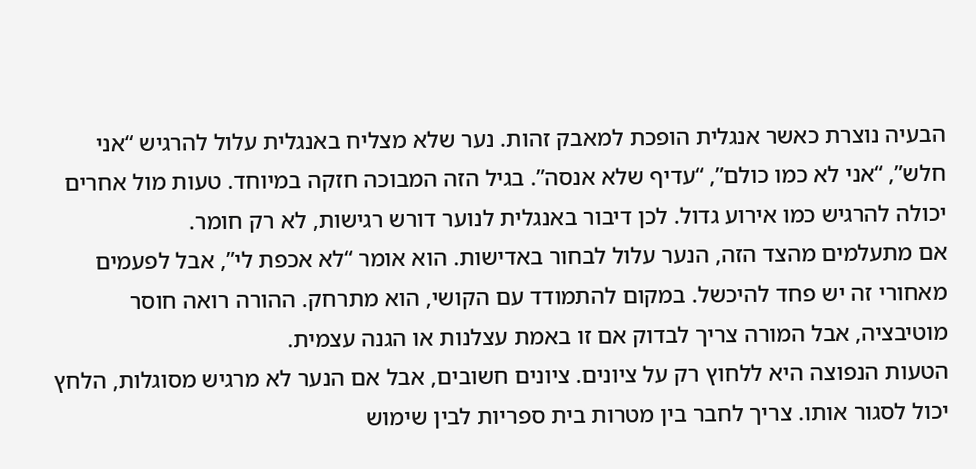הבעיה נוצרת כאשר אנגלית הופכת למאבק זהות. נער שלא מצליח באנגלית עלול להרגיש “אני חלש”, “אני לא כמו כולם”, “עדיף שלא אנסה”. בגיל הזה המבוכה חזקה במיוחד. טעות מול אחרים יכולה להרגיש כמו אירוע גדול. לכן דיבור באנגלית לנוער דורש רגישות, לא רק חומר.
אם מתעלמים מהצד הזה, הנער עלול לבחור באדישות. הוא אומר “לא אכפת לי”, אבל לפעמים מאחורי זה יש פחד להיכשל. במקום להתמודד עם הקושי, הוא מתרחק. ההורה רואה חוסר מוטיבציה, אבל המורה צריך לבדוק אם זו באמת עצלנות או הגנה עצמית.
הטעות הנפוצה היא ללחוץ רק על ציונים. ציונים חשובים, אבל אם הנער לא מרגיש מסוגלות, הלחץ יכול לסגור אותו. צריך לחבר בין מטרות בית ספריות לבין שימוש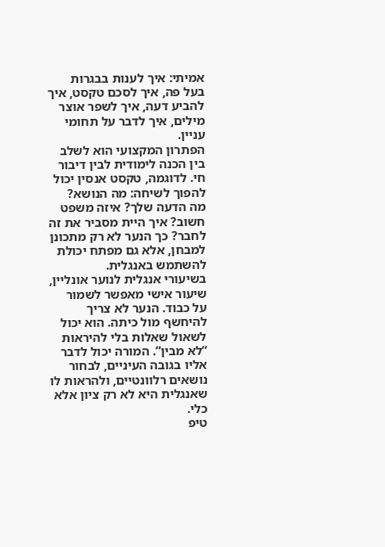אמיתי: איך לענות בבגרות בעל פה, איך לסכם טקסט, איך להביע דעה, איך לשפר אוצר מילים, איך לדבר על תחומי עניין.
הפתרון המקצועי הוא לשלב בין הכנה לימודית לבין דיבור חי. לדוגמה, טקסט אנסין יכול להפוך לשיחה: מה הנושא? מה הדעה שלך? איזה משפט חשוב? איך היית מסביר את זה לחבר? כך הנער לא רק מתכונן למבחן, אלא גם מפתח יכולת להשתמש באנגלית.
בשיעורי אנגלית לנוער אונליין, שיעור אישי מאפשר לשמור על כבוד. הנער לא צריך להיחשף מול כיתה. הוא יכול לשאול שאלות בלי להיראות “לא מבין”. המורה יכול לדבר אליו בגובה העיניים, לבחור נושאים רלוונטיים, ולהראות לו שאנגלית היא לא רק ציון אלא כלי.
טיפ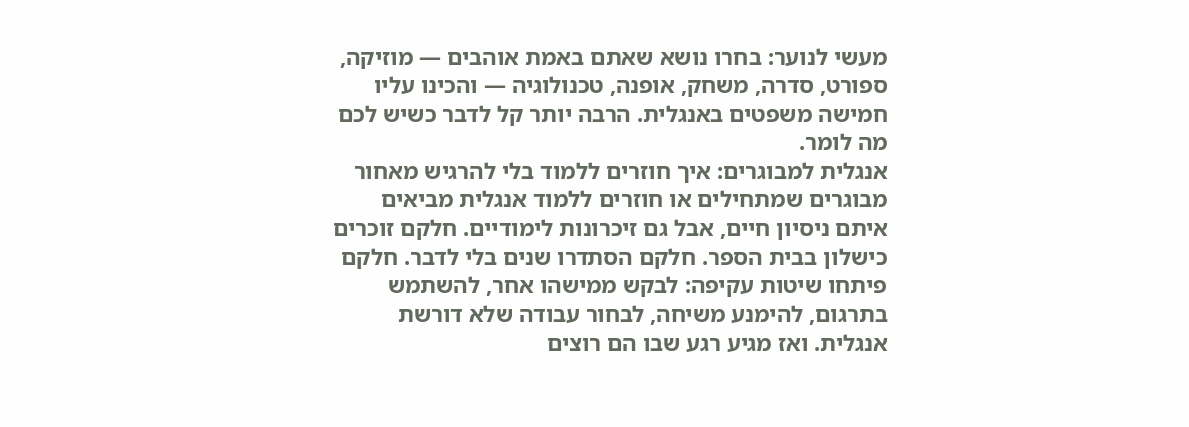מעשי לנוער: בחרו נושא שאתם באמת אוהבים — מוזיקה, ספורט, סדרה, משחק, אופנה, טכנולוגיה — והכינו עליו חמישה משפטים באנגלית. הרבה יותר קל לדבר כשיש לכם מה לומר.
אנגלית למבוגרים: איך חוזרים ללמוד בלי להרגיש מאחור
מבוגרים שמתחילים או חוזרים ללמוד אנגלית מביאים איתם ניסיון חיים, אבל גם זיכרונות לימודיים. חלקם זוכרים כישלון בבית הספר. חלקם הסתדרו שנים בלי לדבר. חלקם פיתחו שיטות עקיפה: לבקש ממישהו אחר, להשתמש בתרגום, להימנע משיחה, לבחור עבודה שלא דורשת אנגלית. ואז מגיע רגע שבו הם רוצים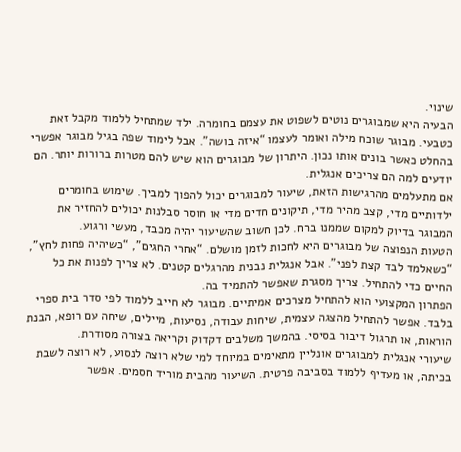שינוי.
הבעיה היא שמבוגרים נוטים לשפוט את עצמם בחומרה. ילד שמתחיל ללמוד מקבל זאת כטבעי. מבוגר שוכח מילה ואומר לעצמו “איזה בושה”. אבל לימוד שפה בגיל מבוגר אפשרי בהחלט כאשר בונים אותו נכון. היתרון של מבוגרים הוא שיש להם מטרות ברורות יותר. הם יודעים למה הם צריכים אנגלית.
אם מתעלמים מהרגישות הזאת, שיעור למבוגרים יכול להפוך למביך. שימוש בחומרים ילדותיים מדי, קצב מהיר מדי, תיקונים חדים מדי או חוסר סבלנות יכולים להחזיר את המבוגר בדיוק למקום שממנו ברח. לכן חשוב שהשיעור יהיה מכבד, מעשי ורגוע.
הטעות הנפוצה של מבוגרים היא לחכות לזמן מושלם. “אחרי החגים”, “כשיהיה פחות לחץ”, “כשאלמד לבד קצת לפני”. אבל אנגלית נבנית מהרגלים קטנים. לא צריך לפנות את כל החיים כדי להתחיל. צריך מסגרת שאפשר להתמיד בה.
הפתרון המקצועי הוא להתחיל מצרכים אמיתיים. מבוגר לא חייב ללמוד לפי סדר בית ספרי בלבד. אפשר להתחיל מהצגה עצמית, שיחות עבודה, נסיעות, מיילים, שיחה עם רופא, הבנת הוראות, או תרגול דיבור בסיסי. בהמשך משלבים דקדוק וקריאה בצורה מסודרת.
שיעורי אנגלית למבוגרים אונליין מתאימים במיוחד למי שלא רוצה לנסוע, לא רוצה לשבת בכיתה, או מעדיף ללמוד בסביבה פרטית. השיעור מהבית מוריד חסמים. אפשר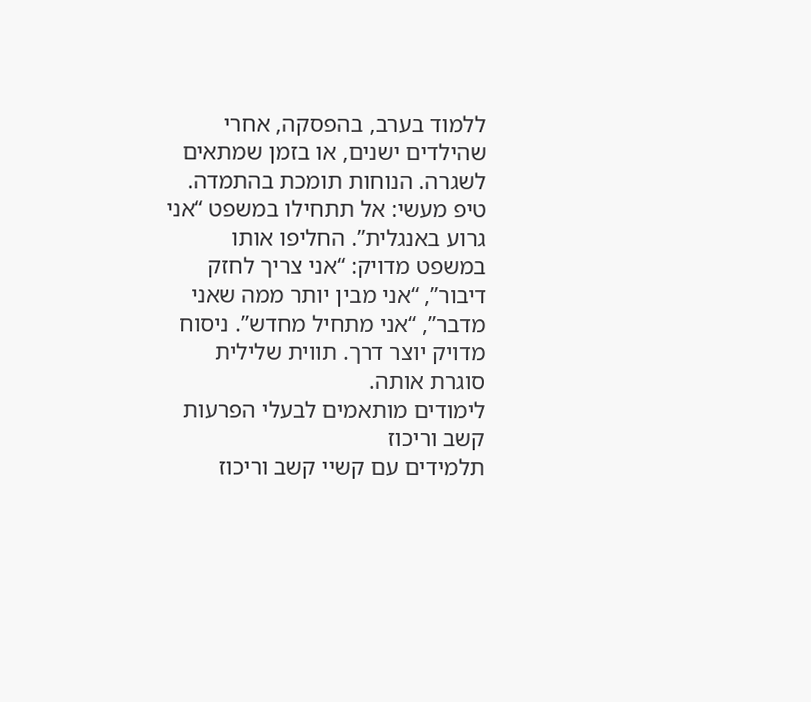ללמוד בערב, בהפסקה, אחרי שהילדים ישנים, או בזמן שמתאים לשגרה. הנוחות תומכת בהתמדה.
טיפ מעשי: אל תתחילו במשפט “אני גרוע באנגלית”. החליפו אותו במשפט מדויק: “אני צריך לחזק דיבור”, “אני מבין יותר ממה שאני מדבר”, “אני מתחיל מחדש”. ניסוח מדויק יוצר דרך. תווית שלילית סוגרת אותה.
לימודים מותאמים לבעלי הפרעות קשב וריכוז
תלמידים עם קשיי קשב וריכוז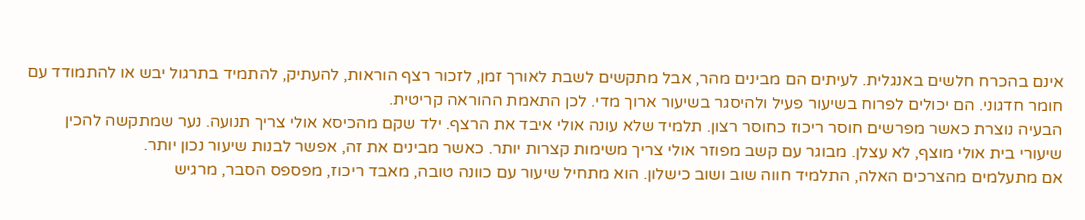אינם בהכרח חלשים באנגלית. לעיתים הם מבינים מהר, אבל מתקשים לשבת לאורך זמן, לזכור רצף הוראות, להעתיק, להתמיד בתרגול יבש או להתמודד עם חומר חדגוני. הם יכולים לפרוח בשיעור פעיל ולהיסגר בשיעור ארוך מדי. לכן התאמת ההוראה קריטית.
הבעיה נוצרת כאשר מפרשים חוסר ריכוז כחוסר רצון. תלמיד שלא עונה אולי איבד את הרצף. ילד שקם מהכיסא אולי צריך תנועה. נער שמתקשה להכין שיעורי בית אולי מוצף, לא עצלן. מבוגר עם קשב מפוזר אולי צריך משימות קצרות יותר. כאשר מבינים את זה, אפשר לבנות שיעור נכון יותר.
אם מתעלמים מהצרכים האלה, התלמיד חווה שוב ושוב כישלון. הוא מתחיל שיעור עם כוונה טובה, מאבד ריכוז, מפספס הסבר, מרגיש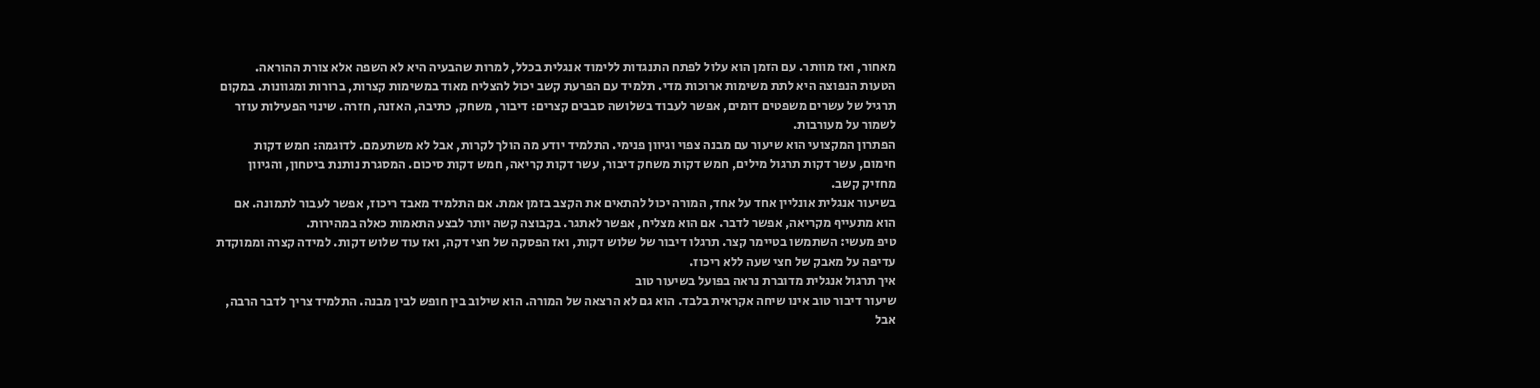מאחור, ואז מוותר. עם הזמן הוא עלול לפתח התנגדות ללימוד אנגלית בכלל, למרות שהבעיה היא לא השפה אלא צורת ההוראה.
הטעות הנפוצה היא לתת משימות ארוכות מדי. תלמיד עם הפרעת קשב יכול להצליח מאוד במשימות קצרות, ברורות ומגוונות. במקום תרגיל של עשרים משפטים דומים, אפשר לעבוד בשלושה סבבים קצרים: דיבור, משחק, כתיבה, האזנה, חזרה. שינוי הפעילות עוזר לשמור על מעורבות.
הפתרון המקצועי הוא שיעור עם מבנה צפוי וגיוון פנימי. התלמיד יודע מה הולך לקרות, אבל לא משתעמם. לדוגמה: חמש דקות חימום, עשר דקות תרגול מילים, חמש דקות משחק דיבור, עשר דקות קריאה, חמש דקות סיכום. המסגרת נותנת ביטחון, והגיוון מחזיק קשב.
בשיעור אנגלית אונליין אחד על אחד, המורה יכול להתאים את הקצב בזמן אמת. אם התלמיד מאבד ריכוז, אפשר לעבור לתמונה. אם הוא מתעייף מקריאה, אפשר לדבר. אם הוא מצליח, אפשר לאתגר. בקבוצה קשה יותר לבצע התאמות כאלה במהירות.
טיפ מעשי: השתמשו בטיימר קצר. תרגלו דיבור של שלוש דקות, ואז הפסקה של חצי דקה, ואז עוד שלוש דקות. למידה קצרה וממוקדת עדיפה על מאבק של חצי שעה ללא ריכוז.
איך תרגול אנגלית מדוברת נראה בפועל בשיעור טוב
שיעור דיבור טוב אינו שיחה אקראית בלבד. הוא גם לא הרצאה של המורה. הוא שילוב בין חופש לבין מבנה. התלמיד צריך לדבר הרבה, אבל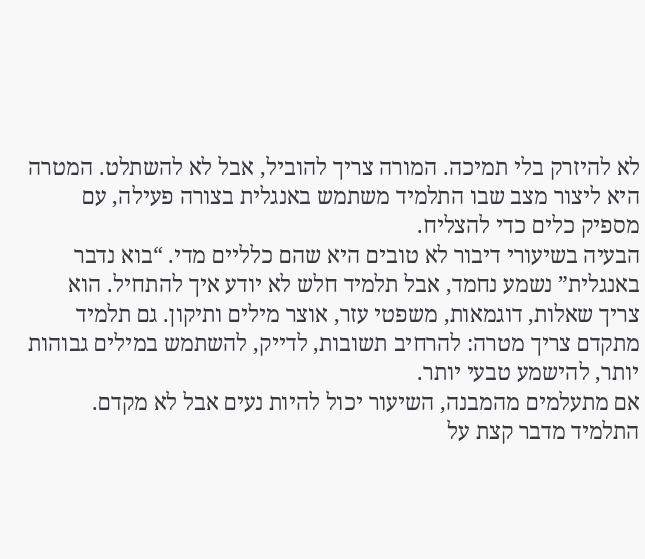לא להיזרק בלי תמיכה. המורה צריך להוביל, אבל לא להשתלט. המטרה היא ליצור מצב שבו התלמיד משתמש באנגלית בצורה פעילה, עם מספיק כלים כדי להצליח.
הבעיה בשיעורי דיבור לא טובים היא שהם כלליים מדי. “בוא נדבר באנגלית” נשמע נחמד, אבל תלמיד חלש לא יודע איך להתחיל. הוא צריך שאלות, דוגמאות, משפטי עזר, אוצר מילים ותיקון. גם תלמיד מתקדם צריך מטרה: להרחיב תשובות, לדייק, להשתמש במילים גבוהות יותר, להישמע טבעי יותר.
אם מתעלמים מהמבנה, השיעור יכול להיות נעים אבל לא מקדם. התלמיד מדבר קצת על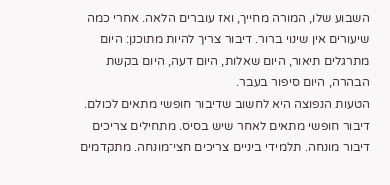השבוע שלו, המורה מחייך, ואז עוברים הלאה. אחרי כמה שיעורים אין שינוי ברור. דיבור צריך להיות מתוכנן: היום מתרגלים תיאור, היום שאלות, היום דעה, היום בקשת הבהרה, היום סיפור בעבר.
הטעות הנפוצה היא לחשוב שדיבור חופשי מתאים לכולם. דיבור חופשי מתאים לאחר שיש בסיס. מתחילים צריכים דיבור מונחה. תלמידי ביניים צריכים חצי־מונחה. מתקדמים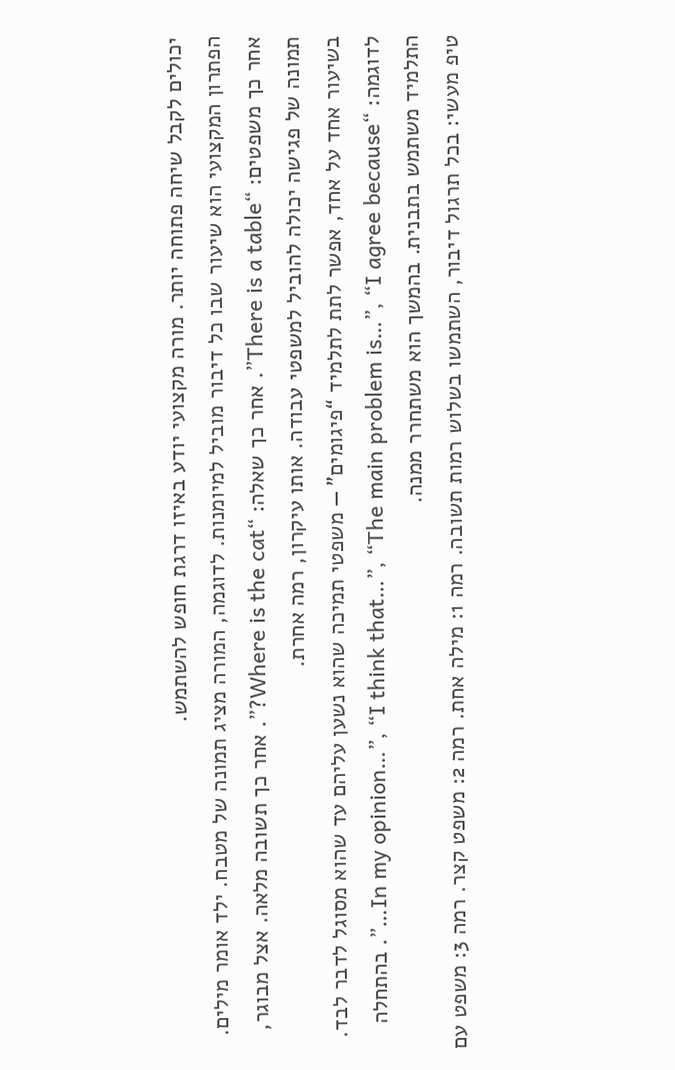יכולים לקבל שיחה פתוחה יותר. מורה מקצועי יודע באיזו דרגת חופש להשתמש.
הפתרון המקצועי הוא שיעור שבו כל דיבור מוביל למיומנות. לדוגמה, המורה מציג תמונה של מטבח. ילד אומר מילים. אחר כך משפטים: “There is a table”. אחר כך שאלה: “Where is the cat?”. אחר כך תשובה מלאה. אצל מבוגר, תמונה של פגישה יכולה להוביל למשפטי עבודה. אותו עיקרון, רמה אחרת.
בשיעור אחד על אחד, אפשר לתת לתלמיד “פיגומים” — משפטי תמיכה שהוא נשען עליהם עד שהוא מסוגל לדבר לבד. לדוגמה: “In my opinion…”, “I think that…”, “The main problem is…”, “I agree because…”. בהתחלה התלמיד משתמש בתבנית. בהמשך הוא משתחרר ממנה.
טיפ מעשי: בכל תרגול דיבור, השתמשו בשלוש רמות תשובה. רמה 1: מילה אחת. רמה 2: משפט קצר. רמה 3: משפט עם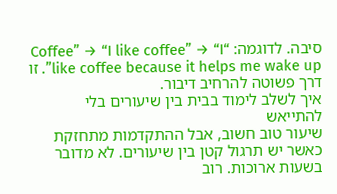סיבה. לדוגמה: “Coffee” → “I like coffee” → “I like coffee because it helps me wake up”. זו דרך פשוטה להרחיב דיבור.
איך לשלב לימוד בבית בין שיעורים בלי להתייאש
שיעור טוב חשוב, אבל ההתקדמות מתחזקת כאשר יש תרגול קטן בין שיעורים. לא מדובר בשעות ארוכות. רוב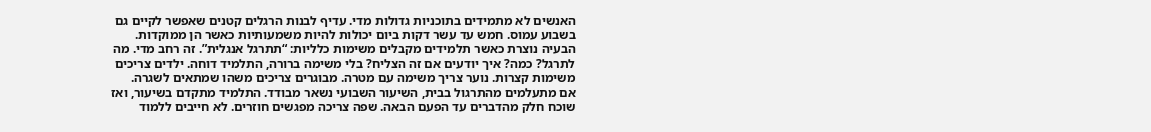האנשים לא מתמידים בתוכניות גדולות מדי. עדיף לבנות הרגלים קטנים שאפשר לקיים גם בשבוע עמוס. חמש עד עשר דקות ביום יכולות להיות משמעותיות כאשר הן ממוקדות.
הבעיה נוצרת כאשר תלמידים מקבלים משימות כלליות: “תתרגל אנגלית”. זה רחב מדי. מה לתרגל? כמה? איך יודעים אם זה הצליח? בלי משימה ברורה, התלמיד דוחה. ילדים צריכים משימות קצרות. נוער צריך משימה עם מטרה. מבוגרים צריכים משהו שמתאים לשגרה.
אם מתעלמים מהתרגול בבית, השיעור השבועי נשאר מבודד. התלמיד מתקדם בשיעור, ואז שוכח חלק מהדברים עד הפעם הבאה. שפה צריכה מפגשים חוזרים. לא חייבים ללמוד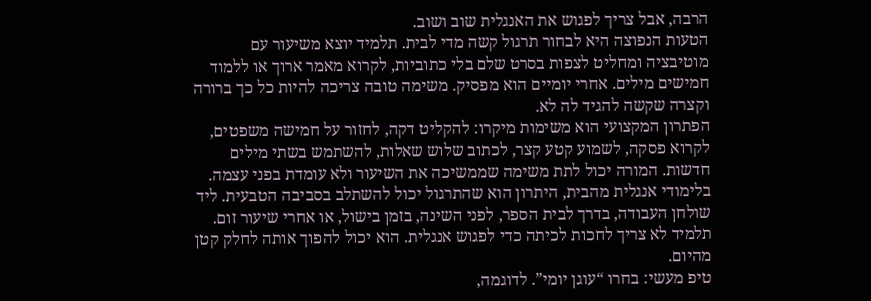הרבה, אבל צריך לפגוש את האנגלית שוב ושוב.
הטעות הנפוצה היא לבחור תרגול קשה מדי לבית. תלמיד יוצא משיעור עם מוטיבציה ומחליט לצפות בסרט שלם בלי כתוביות, לקרוא מאמר ארוך או ללמוד חמישים מילים. אחרי יומיים הוא מפסיק. משימה טובה צריכה להיות כל כך ברורה וקצרה שקשה להגיד לה לא.
הפתרון המקצועי הוא משימות מיקרו: להקליט דקה, לחזור על חמישה משפטים, לקרוא פסקה, לשמוע קטע קצר, לכתוב שלוש שאלות, להשתמש בשתי מילים חדשות. המורה יכול לתת משימה שממשיכה את השיעור ולא עומדת בפני עצמה.
בלימודי אנגלית מהבית, היתרון הוא שהתרגול יכול להשתלב בסביבה הטבעית. ליד שולחן העבודה, בדרך לבית הספר, לפני השינה, בזמן בישול, או אחרי שיעור זום. תלמיד לא צריך לחכות לכיתה כדי לפגוש אנגלית. הוא יכול להפוך אותה לחלק קטן מהיום.
טיפ מעשי: בחרו “עוגן יומי”. לדוגמה,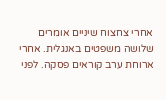אחרי צחצוח שיניים אומרים שלושה משפטים באנגלית. אחרי ארוחת ערב קוראים פסקה. לפני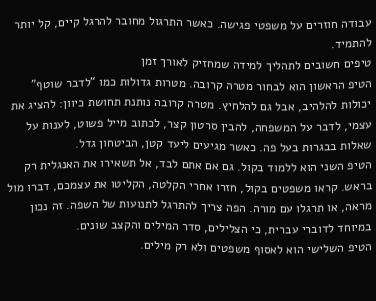עבודה חוזרים על משפטי פגישה. כאשר התרגול מחובר להרגל קיים, קל יותר להתמיד.
טיפים חשובים לתהליך למידה שמחזיק לאורך זמן
הטיפ הראשון הוא לבחור מטרה קרובה. מטרות גדולות כמו “לדבר שוטף” יכולות להלהיב, אבל גם להלחיץ. מטרה קרובה נותנת תחושת כיוון: להציג את עצמי, לדבר על המשפחה, להבין סרטון קצר, לכתוב מייל פשוט, לענות על שאלות בבגרות בעל פה. כאשר מגיעים ליעד קטן, הביטחון גדל.
הטיפ השני הוא ללמוד בקול. גם אם אתם לבד, אל תשאירו את האנגלית רק בראש. קראו משפטים בקול, חזרו אחרי הקלטה, הקליטו את עצמכם, דברו מול מראה, או תרגלו עם מורה. הפה צריך להתרגל לתנועות של השפה. זה נכון במיוחד לדוברי עברית, כי הצלילים, סדר המילים והקצב שונים.
הטיפ השלישי הוא לאסוף משפטים ולא רק מילים.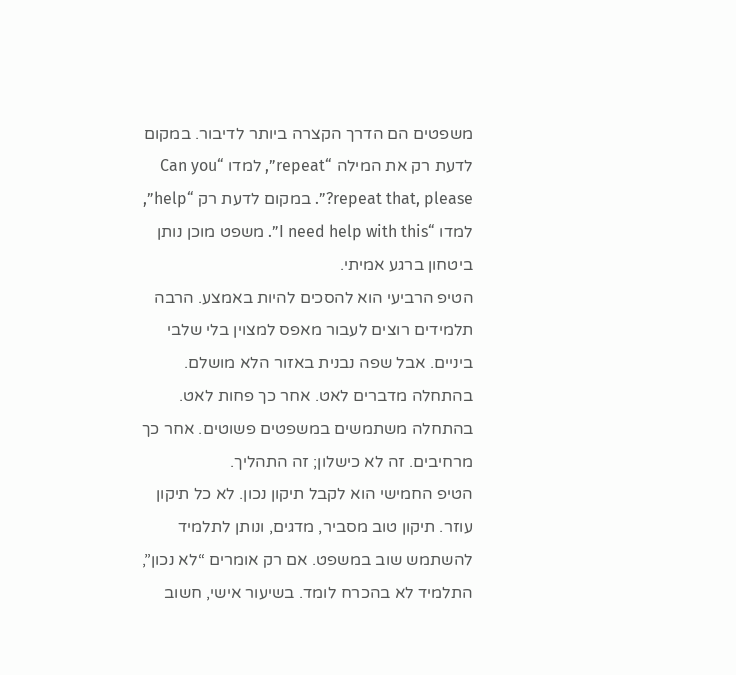משפטים הם הדרך הקצרה ביותר לדיבור. במקום לדעת רק את המילה “repeat”, למדו “Can you repeat that, please?”. במקום לדעת רק “help”, למדו “I need help with this”. משפט מוכן נותן ביטחון ברגע אמיתי.
הטיפ הרביעי הוא להסכים להיות באמצע. הרבה תלמידים רוצים לעבור מאפס למצוין בלי שלבי ביניים. אבל שפה נבנית באזור הלא מושלם. בהתחלה מדברים לאט. אחר כך פחות לאט. בהתחלה משתמשים במשפטים פשוטים. אחר כך מרחיבים. זה לא כישלון; זה התהליך.
הטיפ החמישי הוא לקבל תיקון נכון. לא כל תיקון עוזר. תיקון טוב מסביר, מדגים, ונותן לתלמיד להשתמש שוב במשפט. אם רק אומרים “לא נכון”, התלמיד לא בהכרח לומד. בשיעור אישי, חשוב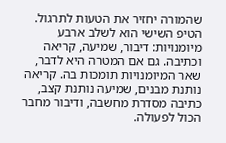שהמורה יחזיר את הטעות לתרגול.
הטיפ השישי הוא לשלב ארבע מיומנויות: דיבור, שמיעה, קריאה וכתיבה. גם אם המטרה היא לדבר, שאר המיומנויות תומכות בה. קריאה נותנת מבנים, שמיעה נותנת קצב, כתיבה מסדרת מחשבה, ודיבור מחבר הכול לפעולה.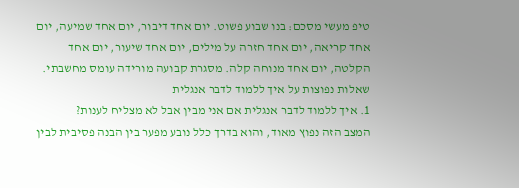טיפ מעשי מסכם: בנו שבוע פשוט. יום אחד דיבור, יום אחד שמיעה, יום אחד קריאה, יום אחד חזרה על מילים, יום אחד שיעור, יום אחד הקלטה, יום אחד מנוחה קלה. מסגרת קבועה מורידה עומס מחשבתי.
שאלות נפוצות על איך ללמוד לדבר אנגלית
1. איך ללמוד לדבר אנגלית אם אני מבין אבל לא מצליח לענות?
המצב הזה נפוץ מאוד, והוא בדרך כלל נובע מפער בין הבנה פסיבית לבין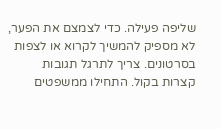שליפה פעילה. כדי לצמצם את הפער, לא מספיק להמשיך לקרוא או לצפות בסרטונים. צריך לתרגל תגובות קצרות בקול. התחילו ממשפטים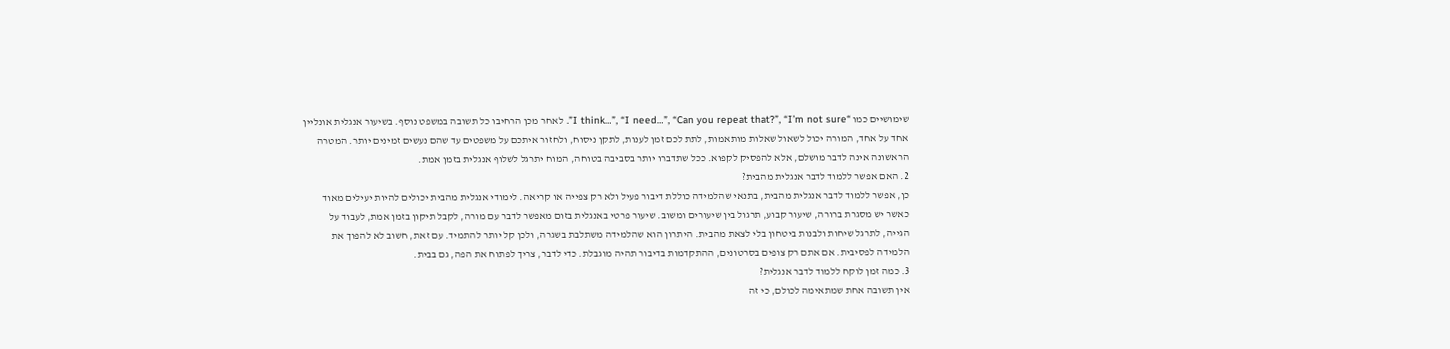שימושיים כמו “I think…”, “I need…”, “Can you repeat that?”, “I’m not sure”. לאחר מכן הרחיבו כל תשובה במשפט נוסף. בשיעור אנגלית אונליין אחד על אחד, המורה יכול לשאול שאלות מותאמות, לתת לכם זמן לענות, לתקן ניסוח, ולחזור איתכם על משפטים עד שהם נעשים זמינים יותר. המטרה הראשונה אינה לדבר מושלם, אלא להפסיק לקפוא. ככל שתדברו יותר בסביבה בטוחה, המוח יתרגל לשלוף אנגלית בזמן אמת.
2. האם אפשר ללמוד לדבר אנגלית מהבית?
כן, אפשר ללמוד לדבר אנגלית מהבית, בתנאי שהלמידה כוללת דיבור פעיל ולא רק צפייה או קריאה. לימודי אנגלית מהבית יכולים להיות יעילים מאוד כאשר יש מסגרת ברורה, שיעור קבוע, תרגול בין שיעורים ומשוב. שיעור פרטי באנגלית בזום מאפשר לדבר עם מורה, לקבל תיקון בזמן אמת, לעבוד על הגייה, לתרגל שיחות ולבנות ביטחון בלי לצאת מהבית. היתרון הוא שהלמידה משתלבת בשגרה, ולכן קל יותר להתמיד. עם זאת, חשוב לא להפוך את הלמידה לפסיבית. אם אתם רק צופים בסרטונים, ההתקדמות בדיבור תהיה מוגבלת. כדי לדבר, צריך לפתוח את הפה, גם בבית.
3. כמה זמן לוקח ללמוד לדבר אנגלית?
אין תשובה אחת שמתאימה לכולם, כי זה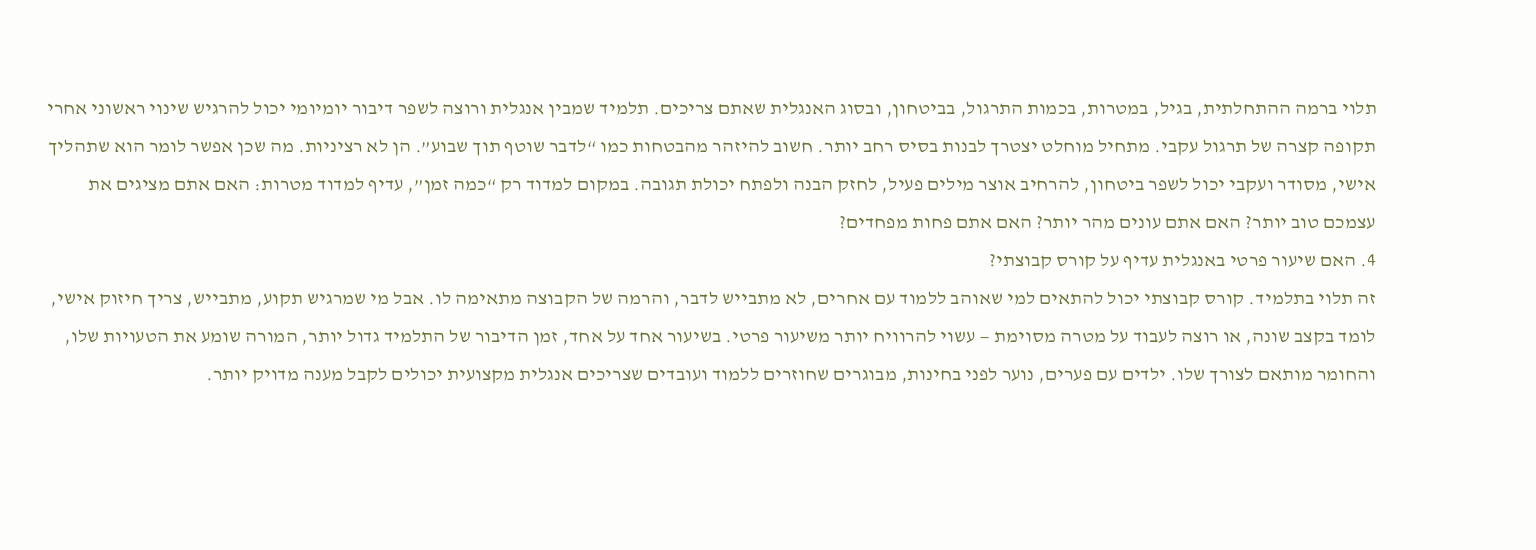תלוי ברמה ההתחלתית, בגיל, במטרות, בכמות התרגול, בביטחון, ובסוג האנגלית שאתם צריכים. תלמיד שמבין אנגלית ורוצה לשפר דיבור יומיומי יכול להרגיש שינוי ראשוני אחרי תקופה קצרה של תרגול עקבי. מתחיל מוחלט יצטרך לבנות בסיס רחב יותר. חשוב להיזהר מהבטחות כמו “לדבר שוטף תוך שבוע”. הן לא רציניות. מה שכן אפשר לומר הוא שתהליך אישי, מסודר ועקבי יכול לשפר ביטחון, להרחיב אוצר מילים פעיל, לחזק הבנה ולפתח יכולת תגובה. במקום למדוד רק “כמה זמן”, עדיף למדוד מטרות: האם אתם מציגים את עצמכם טוב יותר? האם אתם עונים מהר יותר? האם אתם פחות מפחדים?
4. האם שיעור פרטי באנגלית עדיף על קורס קבוצתי?
זה תלוי בתלמיד. קורס קבוצתי יכול להתאים למי שאוהב ללמוד עם אחרים, לא מתבייש לדבר, והרמה של הקבוצה מתאימה לו. אבל מי שמרגיש תקוע, מתבייש, צריך חיזוק אישי, לומד בקצב שונה, או רוצה לעבוד על מטרה מסוימת — עשוי להרוויח יותר משיעור פרטי. בשיעור אחד על אחד, זמן הדיבור של התלמיד גדול יותר, המורה שומע את הטעויות שלו, והחומר מותאם לצורך שלו. ילדים עם פערים, נוער לפני בחינות, מבוגרים שחוזרים ללמוד ועובדים שצריכים אנגלית מקצועית יכולים לקבל מענה מדויק יותר.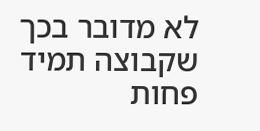לא מדובר בכך שקבוצה תמיד פחות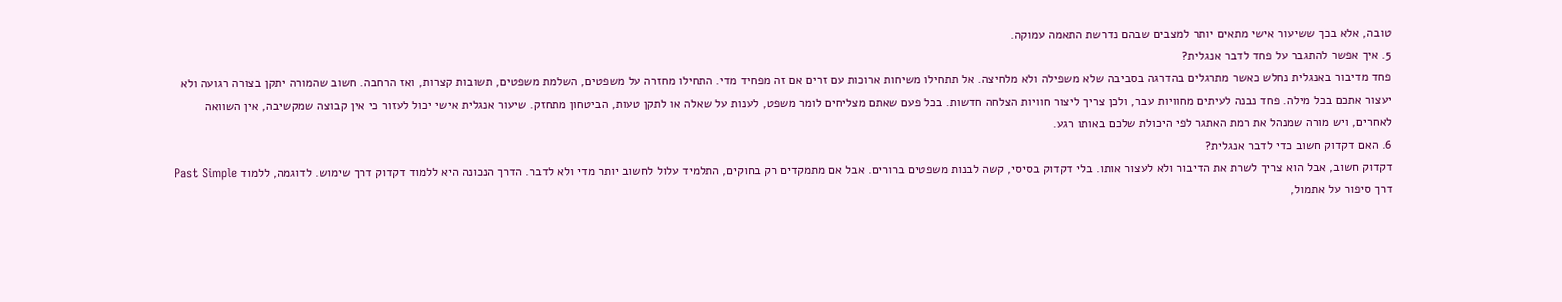טובה, אלא בכך ששיעור אישי מתאים יותר למצבים שבהם נדרשת התאמה עמוקה.
5. איך אפשר להתגבר על פחד לדבר אנגלית?
פחד מדיבור באנגלית נחלש כאשר מתרגלים בהדרגה בסביבה שלא משפילה ולא מלחיצה. אל תתחילו משיחות ארוכות עם זרים אם זה מפחיד מדי. התחילו מחזרה על משפטים, השלמת משפטים, תשובות קצרות, ואז הרחבה. חשוב שהמורה יתקן בצורה רגועה ולא יעצור אתכם בכל מילה. פחד נבנה לעיתים מחוויות עבר, ולכן צריך ליצור חוויות הצלחה חדשות. בכל פעם שאתם מצליחים לומר משפט, לענות על שאלה או לתקן טעות, הביטחון מתחזק. שיעור אנגלית אישי יכול לעזור כי אין קבוצה שמקשיבה, אין השוואה לאחרים, ויש מורה שמנהל את רמת האתגר לפי היכולת שלכם באותו רגע.
6. האם דקדוק חשוב כדי לדבר אנגלית?
דקדוק חשוב, אבל הוא צריך לשרת את הדיבור ולא לעצור אותו. בלי דקדוק בסיסי, קשה לבנות משפטים ברורים. אבל אם מתמקדים רק בחוקים, התלמיד עלול לחשוב יותר מדי ולא לדבר. הדרך הנכונה היא ללמוד דקדוק דרך שימוש. לדוגמה, ללמוד Past Simple דרך סיפור על אתמול,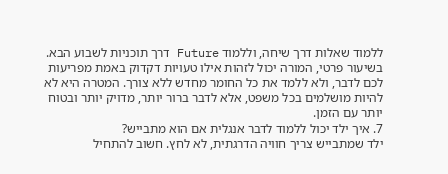ללמוד שאלות דרך שיחה, וללמוד Future דרך תוכניות לשבוע הבא. בשיעור פרטי, המורה יכול לזהות אילו טעויות דקדוק באמת מפריעות לכם לדבר, ולא ללמד את כל החומר מחדש ללא צורך. המטרה היא לא להיות מושלמים בכל משפט, אלא לדבר ברור יותר, מדויק יותר ובטוח יותר עם הזמן.
7. איך ילד יכול ללמוד לדבר אנגלית אם הוא מתבייש?
ילד שמתבייש צריך חוויה הדרגתית, לא לחץ. חשוב להתחיל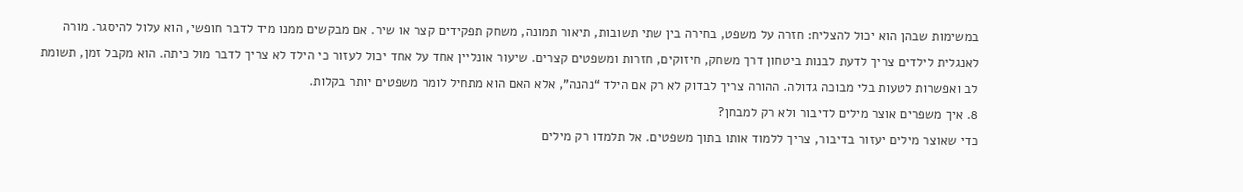במשימות שבהן הוא יכול להצליח: חזרה על משפט, בחירה בין שתי תשובות, תיאור תמונה, משחק תפקידים קצר או שיר. אם מבקשים ממנו מיד לדבר חופשי, הוא עלול להיסגר. מורה לאנגלית לילדים צריך לדעת לבנות ביטחון דרך משחק, חיזוקים, חזרות ומשפטים קצרים. שיעור אונליין אחד על אחד יכול לעזור כי הילד לא צריך לדבר מול כיתה. הוא מקבל זמן, תשומת לב ואפשרות לטעות בלי מבוכה גדולה. ההורה צריך לבדוק לא רק אם הילד “נהנה”, אלא האם הוא מתחיל לומר משפטים יותר בקלות.
8. איך משפרים אוצר מילים לדיבור ולא רק למבחן?
כדי שאוצר מילים יעזור בדיבור, צריך ללמוד אותו בתוך משפטים. אל תלמדו רק מילים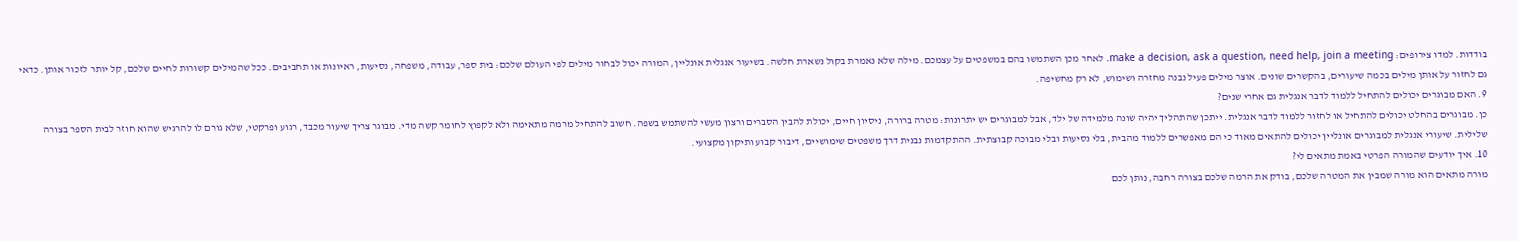בודדות. למדו צירופים: make a decision, ask a question, need help, join a meeting. לאחר מכן השתמשו בהם במשפטים על עצמכם. מילה שלא נאמרת בקול נשארת חלשה. בשיעור אנגלית אונליין, המורה יכול לבחור מילים לפי העולם שלכם: בית ספר, עבודה, משפחה, נסיעות, ראיונות או תחביבים. ככל שהמילים קשורות לחיים שלכם, קל יותר לזכור אותן. כדאי גם לחזור על אותן מילים בכמה שיעורים, בהקשרים שונים. אוצר מילים פעיל נבנה מחזרה ושימוש, לא רק מחשיפה.
9. האם מבוגרים יכולים להתחיל ללמוד לדבר אנגלית גם אחרי שנים?
כן. מבוגרים בהחלט יכולים להתחיל או לחזור ללמוד לדבר אנגלית. ייתכן שהתהליך יהיה שונה מלמידה של ילד, אבל למבוגרים יש יתרונות: מטרה ברורה, ניסיון חיים, יכולת להבין הסברים ורצון מעשי להשתמש בשפה. חשוב להתחיל מרמה מתאימה ולא לקפוץ לחומר קשה מדי. מבוגר צריך שיעור מכבד, רגוע ופרקטי, שלא גורם לו להרגיש שהוא חוזר לבית הספר בצורה שלילית. שיעורי אנגלית למבוגרים אונליין יכולים להתאים מאוד כי הם מאפשרים ללמוד מהבית, בלי נסיעות ובלי מבוכה קבוצתית. ההתקדמות נבנית דרך משפטים שימושיים, דיבור קבוע ותיקון מקצועי.
10. איך יודעים שהמורה הפרטי באמת מתאים לי?
מורה מתאים הוא מורה שמבין את המטרה שלכם, בודק את הרמה שלכם בצורה רחבה, נותן לכם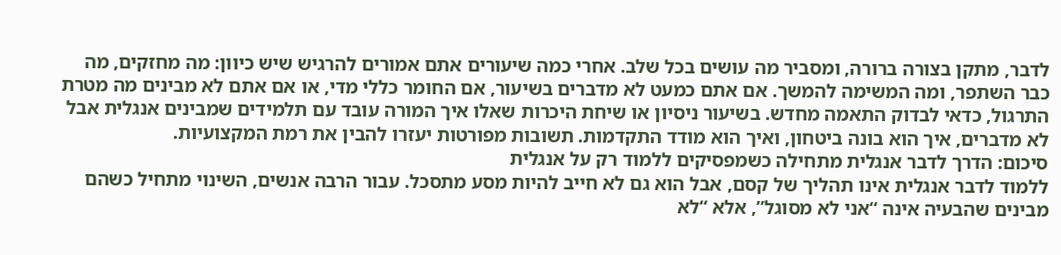לדבר, מתקן בצורה ברורה, ומסביר מה עושים בכל שלב. אחרי כמה שיעורים אתם אמורים להרגיש שיש כיוון: מה מחזקים, מה כבר השתפר, ומה המשימה להמשך. אם אתם כמעט לא מדברים בשיעור, אם החומר כללי מדי, או אם אתם לא מבינים מה מטרת התרגול, כדאי לבדוק התאמה מחדש. בשיעור ניסיון או שיחת היכרות שאלו איך המורה עובד עם תלמידים שמבינים אנגלית אבל לא מדברים, איך הוא בונה ביטחון, ואיך הוא מודד התקדמות. תשובות מפורטות יעזרו להבין את רמת המקצועיות.
סיכום: הדרך לדבר אנגלית מתחילה כשמפסיקים ללמוד רק על אנגלית
ללמוד לדבר אנגלית אינו תהליך של קסם, אבל הוא גם לא חייב להיות מסע מתסכל. עבור הרבה אנשים, השינוי מתחיל כשהם מבינים שהבעיה אינה “אני לא מסוגל”, אלא “לא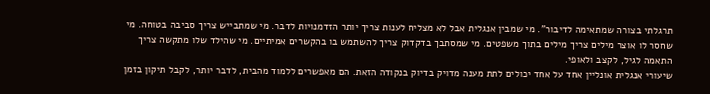תרגלתי בצורה שמתאימה לדיבור”. מי שמבין אנגלית אבל לא מצליח לענות צריך יותר הזדמנויות לדבר. מי שמתבייש צריך סביבה בטוחה. מי שחסר לו אוצר מילים צריך מילים בתוך משפטים. מי שמסתבך בדקדוק צריך להשתמש בו בהקשרים אמיתיים. מי שהילד שלו מתקשה צריך התאמה לגיל, לקצב ולאופי.
שיעורי אנגלית אונליין אחד על אחד יכולים לתת מענה מדויק בדיוק בנקודה הזאת. הם מאפשרים ללמוד מהבית, לדבר יותר, לקבל תיקון בזמן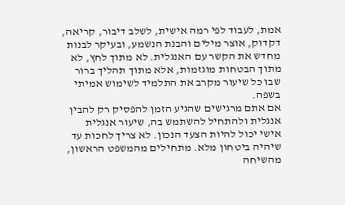אמת, לעבוד לפי רמה אישית, לשלב דיבור, קריאה, דקדוק, אוצר מילים והבנת הנשמע, ובעיקר לבנות מחדש את הקשר עם האנגלית. לא מתוך לחץ, לא מתוך הבטחות מוגזמות, אלא מתוך תהליך ברור שבו כל שיעור מקרב את התלמיד לשימוש אמיתי בשפה.
אם אתם מרגישים שהגיע הזמן להפסיק רק להבין אנגלית ולהתחיל להשתמש בה, שיעור אנגלית אישי יכול להיות הצעד הנכון. לא צריך לחכות עד שיהיה ביטחון מלא. מתחילים מהמשפט הראשון, מהשיחה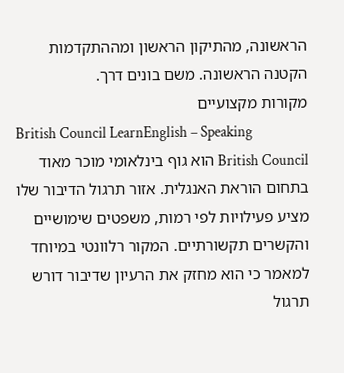הראשונה, מהתיקון הראשון ומההתקדמות הקטנה הראשונה. משם בונים דרך.
מקורות מקצועיים
British Council LearnEnglish – Speaking
British Council הוא גוף בינלאומי מוכר מאוד בתחום הוראת האנגלית. אזור תרגול הדיבור שלו מציע פעילויות לפי רמות, משפטים שימושיים והקשרים תקשורתיים. המקור רלוונטי במיוחד למאמר כי הוא מחזק את הרעיון שדיבור דורש תרגול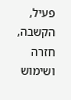פעיל, הקשבה, חזרה ושימוש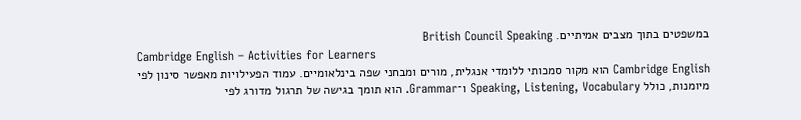במשפטים בתוך מצבים אמיתיים. British Council Speaking
Cambridge English – Activities for Learners
Cambridge English הוא מקור סמכותי ללומדי אנגלית, מורים ומבחני שפה בינלאומיים. עמוד הפעילויות מאפשר סינון לפי מיומנות, כולל Speaking, Listening, Vocabulary ו־Grammar. הוא תומך בגישה של תרגול מדורג לפי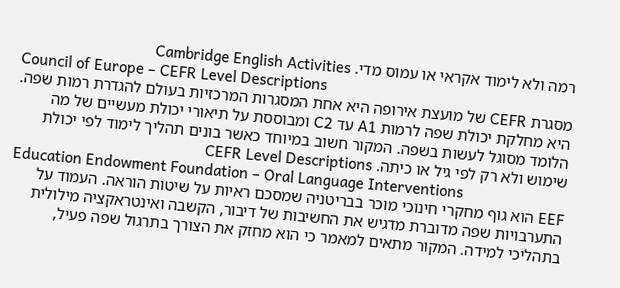רמה ולא לימוד אקראי או עמוס מדי. Cambridge English Activities
Council of Europe – CEFR Level Descriptions
מסגרת CEFR של מועצת אירופה היא אחת המסגרות המרכזיות בעולם להגדרת רמות שפה. היא מחלקת יכולת שפה לרמות A1 עד C2 ומבוססת על תיאורי יכולת מעשיים של מה הלומד מסוגל לעשות בשפה. המקור חשוב במיוחד כאשר בונים תהליך לימוד לפי יכולת שימוש ולא רק לפי גיל או כיתה. CEFR Level Descriptions
Education Endowment Foundation – Oral Language Interventions
EEF הוא גוף מחקרי חינוכי מוכר בבריטניה שמסכם ראיות על שיטות הוראה. העמוד על התערבויות שפה מדוברת מדגיש את החשיבות של דיבור, הקשבה ואינטראקציה מילולית בתהליכי למידה. המקור מתאים למאמר כי הוא מחזק את הצורך בתרגול שפה פעיל,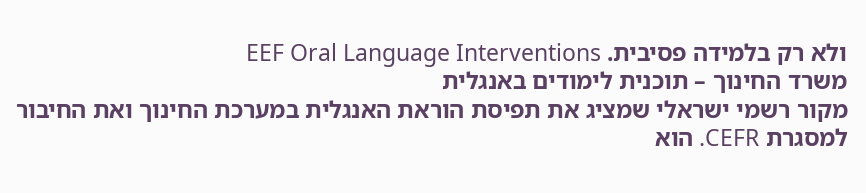ולא רק בלמידה פסיבית. EEF Oral Language Interventions
משרד החינוך – תוכנית לימודים באנגלית
מקור רשמי ישראלי שמציג את תפיסת הוראת האנגלית במערכת החינוך ואת החיבור למסגרת CEFR. הוא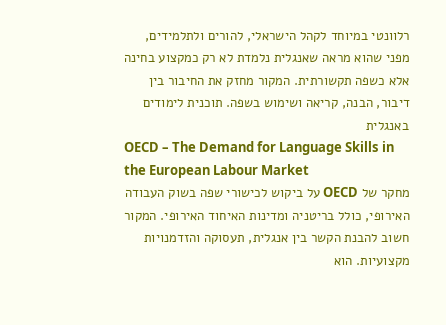רלוונטי במיוחד לקהל הישראלי, להורים ולתלמידים, מפני שהוא מראה שאנגלית נלמדת לא רק כמקצוע בחינה אלא כשפה תקשורתית. המקור מחזק את החיבור בין דיבור, הבנה, קריאה ושימוש בשפה. תוכנית לימודים באנגלית
OECD – The Demand for Language Skills in the European Labour Market
מחקר של OECD על ביקוש לכישורי שפה בשוק העבודה האירופי, כולל בריטניה ומדינות האיחוד האירופי. המקור חשוב להבנת הקשר בין אנגלית, תעסוקה והזדמנויות מקצועיות. הוא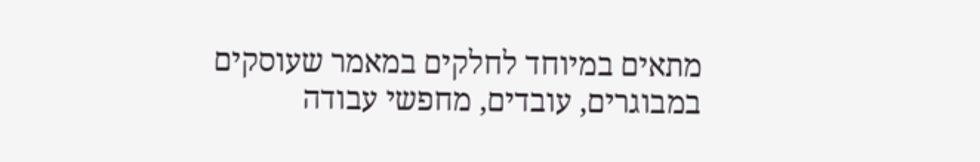מתאים במיוחד לחלקים במאמר שעוסקים במבוגרים, עובדים, מחפשי עבודה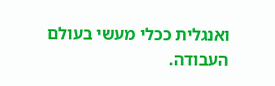ואנגלית ככלי מעשי בעולם העבודה.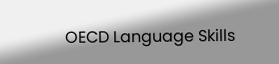OECD Language Skills